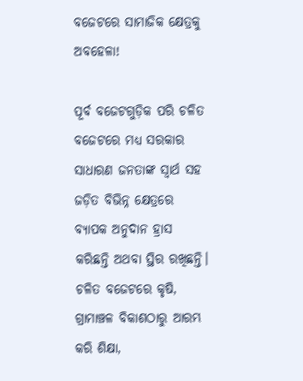ବଜେଟରେ ସାମାଜିକ କ୍ଷେତ୍ରକୁ ଅବହେଳା!

ପୂର୍ବ ବଜେଟଗୁଡ଼ିକ ପରି ଚଳିତ ବଜେଟରେ ମଧ୍ୟ ସରକାର ସାଧାରଣ ଜନତାଙ୍କ ସ୍ୱାର୍ଥ ସହ ଜଡ଼ିତ ବିଭିନ୍ନ କ୍ଷେତ୍ରରେ ବ୍ୟାପକ ଅନୁଦାନ ହ୍ରାସ କରିଛନ୍ତି ଅଥବା ସ୍ଥିର ରଖିଛନ୍ତି। ଚଳିତ ବଜେଟରେ କୃଷି, ଗ୍ରାମାଞ୍ଚଳ ବିକାଶଠାରୁ ଆରମ୍ଭ କରି ଶିକ୍ଷା,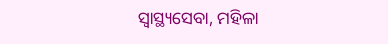ସ୍ୱାସ୍ଥ୍ୟସେବା, ମହିଳା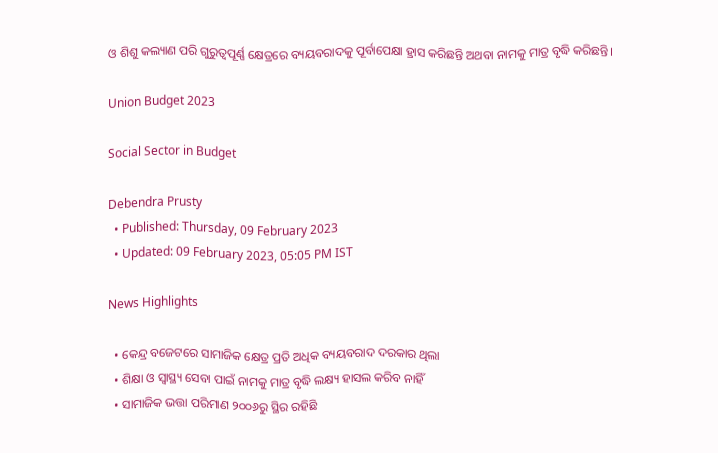ଓ ଶିଶୁ କଲ୍ୟାଣ ପରି ଗୁରୁତ୍ୱପୂର୍ଣ୍ଣ କ୍ଷେତ୍ରରେ ବ୍ୟୟବରାଦକୁ ପୂର୍ବାପେକ୍ଷା ହ୍ରାସ କରିଛନ୍ତି ଅଥବା ନାମକୁ ମାତ୍ର ବୃଦ୍ଧି କରିଛନ୍ତି।

Union Budget 2023

Social Sector in Budget

Debendra Prusty
  • Published: Thursday, 09 February 2023
  • Updated: 09 February 2023, 05:05 PM IST

News Highlights

  • କେନ୍ଦ୍ର ବଜେଟରେ ସାମାଜିକ କ୍ଷେତ୍ର ପ୍ରତି ଅଧିକ ବ୍ୟୟବରାଦ ଦରକାର ଥିଲା
  • ଶିକ୍ଷା ଓ ସ୍ୱାସ୍ଥ୍ୟ ସେବା ପାଇଁ ନାମକୁ ମାତ୍ର ବୃଦ୍ଧି ଲକ୍ଷ୍ୟ ହାସଲ କରିବ ନାହିଁ
  • ସାମାଜିକ ଭତ୍ତା ପରିମାଣ ୨୦୦୬ରୁ ସ୍ଥିର ରହିଛି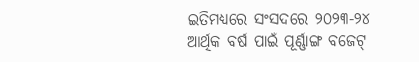ଇତିମଧ୍ୟରେ ସଂସଦରେ ୨୦୨୩-୨୪ ଆର୍ଥିକ ବର୍ଷ ପାଇଁ ପୂର୍ଣ୍ଣାଙ୍ଗ ବଜେଟ୍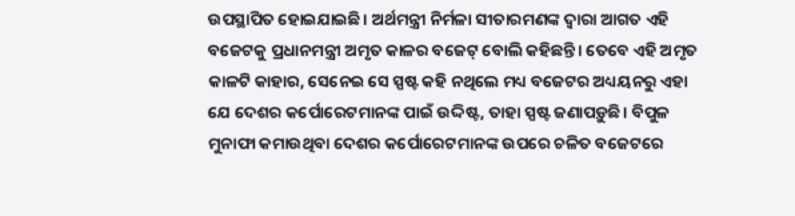ଉପସ୍ଥାପିତ ହୋଇଯାଇଛି। ଅର୍ଥମନ୍ତ୍ରୀ ନିର୍ମଳା ସୀତାରମଣଙ୍କ ଦ୍ୱାରା ଆଗତ ଏହି ବଜେଟକୁ ପ୍ରଧାନମନ୍ତ୍ରୀ ଅମୃତ କାଳର ବଜେଟ୍ ବୋଲି କହିଛନ୍ତି। ତେବେ ଏହି ଅମୃତ କାଳଟି କାହାର, ସେନେଇ ସେ ସ୍ପଷ୍ଟ କହି ନଥିଲେ ମଧ୍ୟ ବଜେଟର ଅଧ୍ୟୟନରୁ ଏହା ଯେ ଦେଶର କର୍ପୋରେଟମାନଙ୍କ ପାଇଁ ଉଦ୍ଦିଷ୍ଟ, ତାହା ସ୍ପଷ୍ଟ ଜଣାପଡ଼ୁଛି। ବିପୁଳ ମୁନାଫା କମାଉଥିବା ଦେଶର କର୍ପୋରେଟମାନଙ୍କ ଉପରେ ଚଳିତ ବଜେଟରେ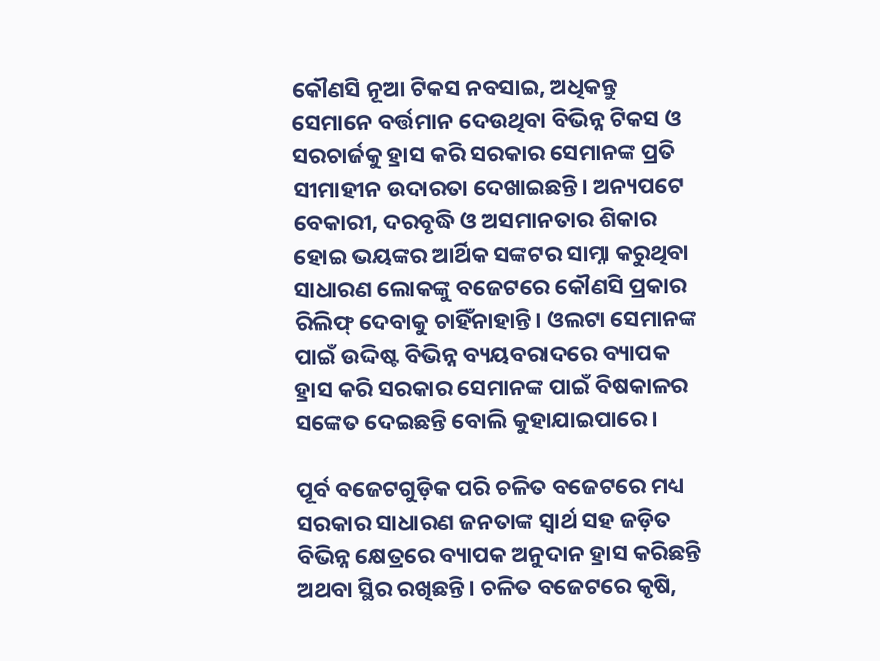କୌଣସି ନୂଆ ଟିକସ ନବସାଇ, ଅଧିକନ୍ତୁ ସେମାନେ ବର୍ତ୍ତମାନ ଦେଉଥିବା ବିଭିନ୍ନ ଟିକସ ଓ ସରଚାର୍ଜକୁ ହ୍ରାସ କରି ସରକାର ସେମାନଙ୍କ ପ୍ରତି ସୀମାହୀନ ଉଦାରତା ଦେଖାଇଛନ୍ତି। ଅନ୍ୟପଟେ ବେକାରୀ, ଦରବୃଦ୍ଧି ଓ ଅସମାନତାର ଶିକାର ହୋଇ ଭୟଙ୍କର ଆର୍ଥିକ ସଙ୍କଟର ସାମ୍ନା କରୁଥିବା ସାଧାରଣ ଲୋକଙ୍କୁ ବଜେଟରେ କୌଣସି ପ୍ରକାର ରିଲିଫ୍ ଦେବାକୁ ଚାହିଁନାହାନ୍ତି। ଓଲଟା ସେମାନଙ୍କ ପାଇଁ ଉଦ୍ଦିଷ୍ଟ ବିଭିନ୍ନ ବ୍ୟୟବରାଦରେ ବ୍ୟାପକ ହ୍ରାସ କରି ସରକାର ସେମାନଙ୍କ ପାଇଁ ବିଷକାଳର ସଙ୍କେତ ଦେଇଛନ୍ତି ବୋଲି କୁହାଯାଇପାରେ।

ପୂର୍ବ ବଜେଟଗୁଡ଼ିକ ପରି ଚଳିତ ବଜେଟରେ ମଧ୍ୟ ସରକାର ସାଧାରଣ ଜନତାଙ୍କ ସ୍ୱାର୍ଥ ସହ ଜଡ଼ିତ ବିଭିନ୍ନ କ୍ଷେତ୍ରରେ ବ୍ୟାପକ ଅନୁଦାନ ହ୍ରାସ କରିଛନ୍ତି ଅଥବା ସ୍ଥିର ରଖିଛନ୍ତି। ଚଳିତ ବଜେଟରେ କୃଷି,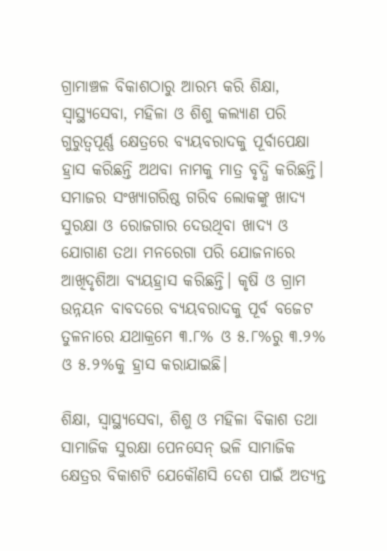ଗ୍ରାମାଞ୍ଚଳ ବିକାଶଠାରୁ ଆରମ୍ଭ କରି ଶିକ୍ଷା, ସ୍ୱାସ୍ଥ୍ୟସେବା, ମହିଳା ଓ ଶିଶୁ କଲ୍ୟାଣ ପରି ଗୁରୁତ୍ୱପୂର୍ଣ୍ଣ କ୍ଷେତ୍ରରେ ବ୍ୟୟବରାଦକୁ ପୂର୍ବାପେକ୍ଷା ହ୍ରାସ କରିଛନ୍ତି ଅଥବା ନାମକୁ ମାତ୍ର ବୃଦ୍ଧି କରିଛନ୍ତି। ସମାଜର ସଂଖ୍ୟାଗରିଷ୍ଠ ଗରିବ ଲୋକଙ୍କୁ ଖାଦ୍ୟ ସୁରକ୍ଷା ଓ ରୋଜଗାର ଦେଉଥିବା ଖାଦ୍ୟ ଓ ଯୋଗାଣ ତଥା ମନରେଗା ପରି ଯୋଜନାରେ ଆଖିଦୃଶିଆ ବ୍ୟୟହ୍ରାସ କରିଛନ୍ତି। କୃଷି ଓ ଗ୍ରାମ ଉନ୍ନୟନ ବାବଦରେ ବ୍ୟୟବରାଦକୁ ପୂର୍ବ ବଜେଟ ତୁଳନାରେ ଯଥାକ୍ରମେ ୩.୮% ଓ ୫.୮%ରୁ ୩.୨% ଓ ୫.୨%କୁ ହ୍ରାସ କରାଯାଇଛି।

ଶିକ୍ଷା, ସ୍ୱାସ୍ଥ୍ୟସେବା, ଶିଶୁ ଓ ମହିଳା ବିକାଶ ତଥା ସାମାଜିକ ସୁରକ୍ଷା ପେନସେନ୍ ଭଳି ସାମାଜିକ କ୍ଷେତ୍ରର ବିକାଶଟି ଯେକୌଣସି ଦେଶ ପାଇଁ ଅତ୍ୟନ୍ତ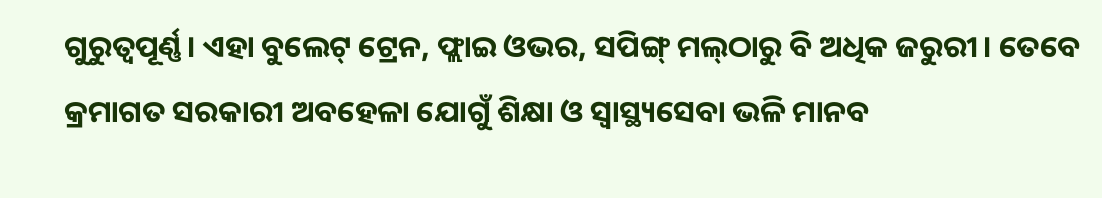ଗୁରୁତ୍ୱପୂର୍ଣ୍ଣ। ଏହା ବୁଲେଟ୍ ଟ୍ରେନ, ଫ୍ଲାଇ ଓଭର, ସପିଙ୍ଗ୍ ମଲ୍‌ଠାରୁ ବି ଅଧିକ ଜରୁରୀ। ତେବେ କ୍ରମାଗତ ସରକାରୀ ଅବହେଳା ଯୋଗୁଁ ଶିକ୍ଷା ଓ ସ୍ୱାସ୍ଥ୍ୟସେବା ଭଳି ମାନବ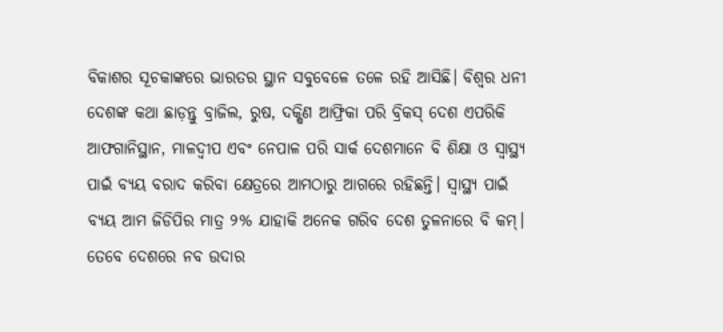ବିକାଶର ସୂଚକାଙ୍କରେ ଭାରତର ସ୍ଥାନ ସବୁବେଳେ ତଳେ ରହି ଆସିଛି। ବିଶ୍ୱର ଧନୀ ଦେଶଙ୍କ କଥା ଛାଡ଼ନ୍ତୁ ବ୍ରାଜିଲ, ରୁଷ, ଦକ୍ଷିଣ ଆଫ୍ରିକା ପରି ବ୍ରିକସ୍ ଦେଶ ଏପରିକି ଆଫଗାନିସ୍ଥାନ, ମାଳଦ୍ୱୀପ ଏବଂ ନେପାଳ ପରି ସାର୍କ ଦେଶମାନେ ବି ଶିକ୍ଷା ଓ ସ୍ୱାସ୍ଥ୍ୟ ପାଇଁ ବ୍ୟୟ ବରାଦ କରିବା କ୍ଷେତ୍ରରେ ଆମଠାରୁ ଆଗରେ ରହିଛନ୍ତି। ସ୍ୱାସ୍ଥ୍ୟ ପାଇଁ ବ୍ୟୟ ଆମ ଜିଡିପିର ମାତ୍ର ୨% ଯାହାକି ଅନେକ ଗରିବ ଦେଶ ତୁଳନାରେ ବି କମ୍। ତେବେ ଦେଶରେ ନବ ଉଦାର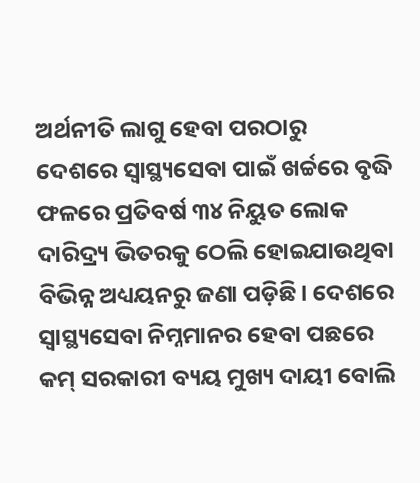ଅର୍ଥନୀତି ଲାଗୁ ହେବା ପରଠାରୁ ଦେଶରେ ସ୍ୱାସ୍ଥ୍ୟସେବା ପାଇଁ ଖର୍ଚ୍ଚରେ ବୃଦ୍ଧି ଫଳରେ ପ୍ରତିବର୍ଷ ୩୪ ନିୟୁତ ଲୋକ ଦାରିଦ୍ର୍ୟ ଭିତରକୁ ଠେଲି ହୋଇଯାଉଥିବା ବିଭିନ୍ନ ଅଧ୍ୟୟନରୁ ଜଣା ପଡ଼ିଛି। ଦେଶରେ ସ୍ୱାସ୍ଥ୍ୟସେବା ନିମ୍ନମାନର ହେବା ପଛରେ କମ୍ ସରକାରୀ ବ୍ୟୟ ମୁଖ୍ୟ ଦାୟୀ ବୋଲି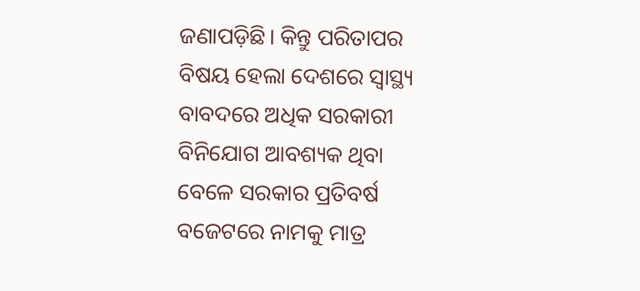ଜଣାପଡ଼ିଛି। କିନ୍ତୁ ପରିତାପର ବିଷୟ ହେଲା ଦେଶରେ ସ୍ୱାସ୍ଥ୍ୟ ବାବଦରେ ଅଧିକ ସରକାରୀ ବିନିଯୋଗ ଆବଶ୍ୟକ ଥିବା ବେଳେ ସରକାର ପ୍ରତିବର୍ଷ ବଜେଟରେ ନାମକୁ ମାତ୍ର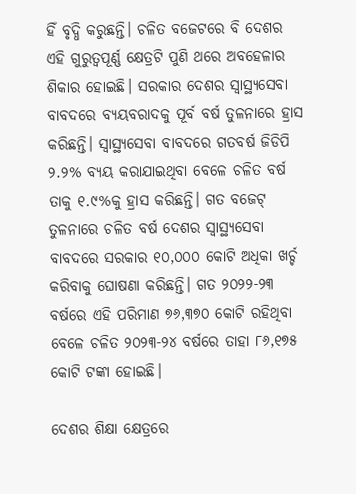ହିଁ ବୃଦ୍ଧି କରୁଛନ୍ତି। ଚଳିତ ବଜେଟରେ ବି ଦେଶର ଏହି ଗୁରୁତ୍ୱପୂର୍ଣ୍ଣ କ୍ଷେତ୍ରଟି ପୁଣି ଥରେ ଅବହେଳାର ଶିକାର ହୋଇଛି। ସରକାର ଦେଶର ସ୍ୱାସ୍ଥ୍ୟସେବା ବାବଦରେ ବ୍ୟୟବରାଦକୁ ପୂର୍ବ ବର୍ଷ ତୁଳନାରେ ହ୍ରାସ କରିଛନ୍ତି। ସ୍ୱାସ୍ଥ୍ୟସେବା ବାବଦରେ ଗତବର୍ଷ ଜିଡିପି ୨.୨% ବ୍ୟୟ କରାଯାଇଥିବା ବେଳେ ଚଳିତ ବର୍ଷ ତାକୁ ୧.୯%କୁ ହ୍ରାସ କରିଛନ୍ତି। ଗତ ବଜେଟ୍ ତୁଳନାରେ ଚଳିତ ବର୍ଷ ଦେଶର ସ୍ୱାସ୍ଥ୍ୟସେବା ବାବଦରେ ସରକାର ୧୦,୦୦୦ କୋଟି ଅଧିକା ଖର୍ଚ୍ଚ କରିବାକୁ ଘୋଷଣା କରିଛନ୍ତି। ଗତ ୨୦୨୨-୨୩ ବର୍ଷରେ ଏହି ପରିମାଣ ୭୬,୩୭୦ କୋଟି ରହିଥିବା ବେଳେ ଚଳିତ ୨୦୨୩-୨୪ ବର୍ଷରେ ତାହା ୮୬,୧୭୫ କୋଟି ଟଙ୍କା ହୋଇଛି।

ଦେଶର ଶିକ୍ଷା କ୍ଷେତ୍ରରେ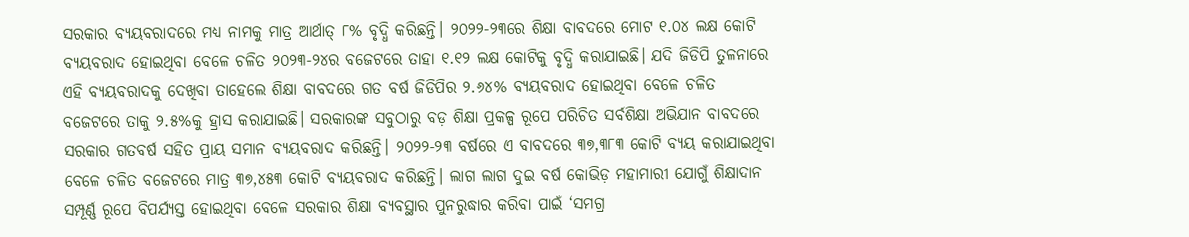ସରକାର ବ୍ୟୟବରାଦରେ ମଧ୍ୟ ନାମକୁ ମାତ୍ର ଆର୍ଥାତ୍ ୮% ବୃଦ୍ଧି କରିଛନ୍ତି। ୨୦୨୨-୨୩ରେ ଶିକ୍ଷା ବାବଦରେ ମୋଟ ୧.୦୪ ଲକ୍ଷ କୋଟି ବ୍ୟୟବରାଦ ହୋଇଥିବା ବେଳେ ଚଳିତ ୨୦୨୩-୨୪ର ବଜେଟରେ ତାହା ୧.୧୨ ଲକ୍ଷ କୋଟିକୁ ବୃଦ୍ଧି କରାଯାଇଛି। ଯଦି ଜିଡିପି ତୁଳନାରେ ଏହି ବ୍ୟୟବରାଦକୁ ଦେଖିବା ତାହେଲେ ଶିକ୍ଷା ବାବଦରେ ଗତ ବର୍ଷ ଜିଡିପିର ୨.୬୪% ବ୍ୟୟବରାଦ ହୋଇଥିବା ବେଳେ ଚଳିତ ବଜେଟରେ ତାକୁ ୨.୫%କୁ ହ୍ରାସ କରାଯାଇଛି। ସରକାରଙ୍କ ସବୁଠାରୁ ବଡ଼ ଶିକ୍ଷା ପ୍ରକଳ୍ପ ରୂପେ ପରିଚିତ ସର୍ବଶିକ୍ଷା ଅଭିଯାନ ବାବଦରେ ସରକାର ଗତବର୍ଷ ସହିତ ପ୍ରାୟ ସମାନ ବ୍ୟୟବରାଦ କରିଛନ୍ତି। ୨୦୨୨-୨୩ ବର୍ଷରେ ଏ ବାବଦରେ ୩୭,୩୮୩ କୋଟି ବ୍ୟୟ କରାଯାଇଥିବା ବେଳେ ଚଳିତ ବଜେଟରେ ମାତ୍ର ୩୭,୪୫୩ କୋଟି ବ୍ୟୟବରାଦ କରିଛନ୍ତି। ଲାଗ ଲାଗ ଦୁଇ ବର୍ଷ କୋଭିଡ଼ ମହାମାରୀ ଯୋଗୁଁ ଶିକ୍ଷାଦାନ ସମ୍ପୂର୍ଣ୍ଣ ରୂପେ ବିପର୍ଯ୍ୟସ୍ତ ହୋଇଥିବା ବେଳେ ସରକାର ଶିକ୍ଷା ବ୍ୟବସ୍ଥାର ପୁନରୁଦ୍ଧାର କରିବା ପାଇଁ ‘ସମଗ୍ର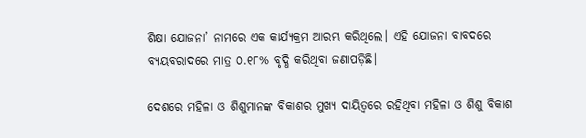ଶିକ୍ଷା ଯୋଜନା’ ନାମରେ ଏକ କାର୍ଯ୍ୟକ୍ରମ ଆରମ୍ଭ କରିଥିଲେ। ଏହି ଯୋଜନା ବାବଦରେ ବ୍ୟୟବରାଦରେ ମାତ୍ର ୦.୧୮% ବୃଦ୍ଧି କରିଥିବା ଜଣାପଡ଼ିଛି।

ଦେଶରେ ମହିଳା ଓ ଶିଶୁମାନଙ୍କ ବିକାଶର ମୁଖ୍ୟ ଦାୟିତ୍ୱରେ ରହିଥିବା ମହିଳା ଓ ଶିଶୁ ବିକାଶ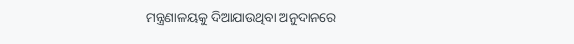ମନ୍ତ୍ରଣାଳୟକୁ ଦିଆଯାଉଥିବା ଅନୁଦାନରେ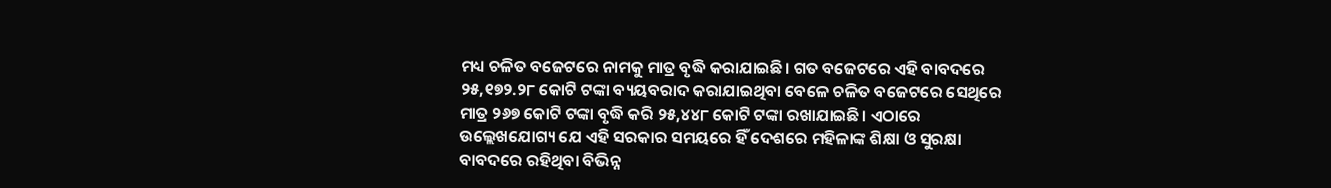ମଧ୍ୟ ଚଳିତ ବଜେଟରେ ନାମକୁ ମାତ୍ର ବୃଦ୍ଧି କରାଯାଇଛି। ଗତ ବଜେଟରେ ଏହି ବାବଦରେ ୨୫,୧୭୨.୨୮ କୋଟି ଟଙ୍କା ବ୍ୟୟବରାଦ କରାଯାଇଥିବା ବେଳେ ଚଳିତ ବଜେଟରେ ସେଥିରେ ମାତ୍ର ୨୬୭ କୋଟି ଟଙ୍କା ବୃଦ୍ଧି କରି ୨୫,୪୪୮ କୋଟି ଟଙ୍କା ରଖାଯାଇଛି। ଏଠାରେ ଉଲ୍ଲେଖଯୋଗ୍ୟ ଯେ ଏହି ସରକାର ସମୟରେ ହିଁ ଦେଶରେ ମହିଳାଙ୍କ ଶିକ୍ଷା ଓ ସୁରକ୍ଷା ବାବଦରେ ରହିଥିବା ବିଭିନ୍ନ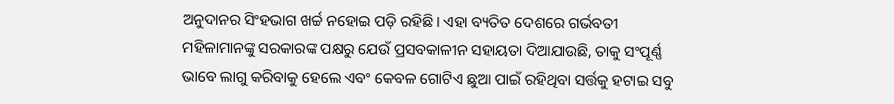ଅନୁଦାନର ସିଂହଭାଗ ଖର୍ଚ୍ଚ ନହୋଇ ପଡ଼ି ରହିଛି। ଏହା ବ୍ୟତିତ ଦେଶରେ ଗର୍ଭବତୀ ମହିଳାମାନଙ୍କୁ ସରକାରଙ୍କ ପକ୍ଷରୁ ଯେଉଁ ପ୍ରସବକାଳୀନ ସହାୟତା ଦିଆଯାଉଛି, ତାକୁ ସଂପୂର୍ଣ୍ଣ ଭାବେ ଲାଗୁ କରିବାକୁ ହେଲେ ଏବଂ କେବଳ ଗୋଟିଏ ଛୁଆ ପାଇଁ ରହିଥିବା ସର୍ତ୍ତକୁ ହଟାଇ ସବୁ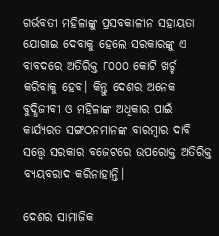ଗର୍ଭବତୀ ମହିଳାଙ୍କୁ ପ୍ରସବକାଳୀନ ସହାୟତା ଯୋଗାଇ ଦେବାକୁ ହେଲେ ସରକାରଙ୍କୁ ଏ ବାବଦରେ ଅତିରିକ୍ତ ୮୦୦୦ କୋଟି ଖର୍ଚ୍ଚ କରିବାକୁ ହେବ। କିନ୍ତୁ ଦେଶର ଅନେକ ବୁଦ୍ଧିଜୀବୀ ଓ ମହିଳାଙ୍କ ଅଧିକାର ପାଇଁ କାର୍ଯ୍ୟରତ ସଙ୍ଗଠନମାନଙ୍କ ବାରମ୍ବାର ଦାବି ସତ୍ତ୍ୱେ ସରକାର ବଜେଟରେ ଉପରୋକ୍ତ ଅତିରିକ୍ତ ବ୍ୟୟବରାଦ କରିନାହାନ୍ତି।

ଦେଶର ସାମାଜିକ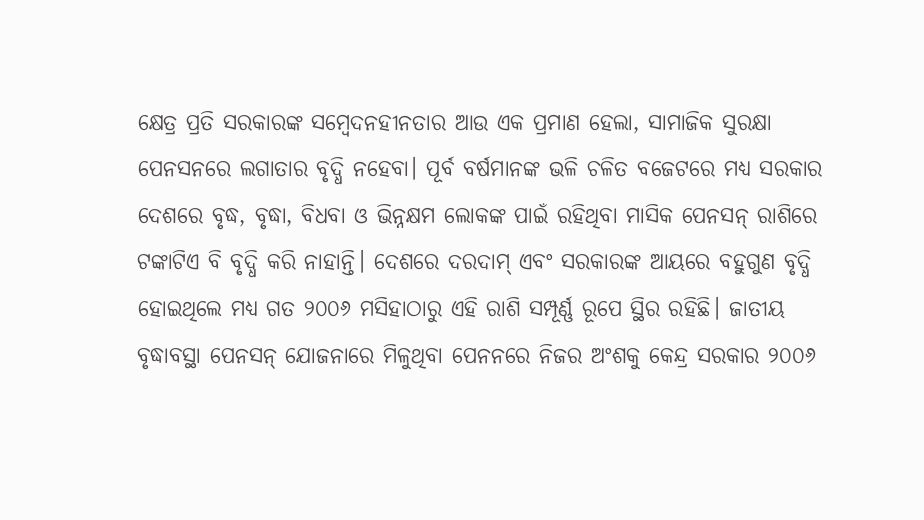କ୍ଷେତ୍ର ପ୍ରତି ସରକାରଙ୍କ ସମ୍ବେଦନହୀନତାର ଆଉ ଏକ ପ୍ରମାଣ ହେଲା, ସାମାଜିକ ସୁରକ୍ଷା ପେନସନରେ ଲଗାତାର ବୃଦ୍ଧି ନହେବା। ପୂର୍ବ ବର୍ଷମାନଙ୍କ ଭଳି ଚଳିତ ବଜେଟରେ ମଧ୍ୟ ସରକାର ଦେଶରେ ବୃଦ୍ଧ, ବୃଦ୍ଧା, ବିଧବା ଓ ଭିନ୍ନକ୍ଷମ ଲୋକଙ୍କ ପାଇଁ ରହିଥିବା ମାସିକ ପେନସନ୍ ରାଶିରେ ଟଙ୍କାଟିଏ ବି ବୃଦ୍ଧି କରି ନାହାନ୍ତି। ଦେଶରେ ଦରଦାମ୍ ଏବଂ ସରକାରଙ୍କ ଆୟରେ ବହୁଗୁଣ ବୃଦ୍ଧି ହୋଇଥିଲେ ମଧ୍ୟ ଗତ ୨୦୦୬ ମସିହାଠାରୁ ଏହି ରାଶି ସମ୍ପୂର୍ଣ୍ଣ ରୂପେ ସ୍ଥିର ରହିଛି। ଜାତୀୟ ବୃଦ୍ଧାବସ୍ଥା ପେନସନ୍ ଯୋଜନାରେ ମିଳୁଥିବା ପେନନରେ ନିଜର ଅଂଶକୁ କେନ୍ଦ୍ର ସରକାର ୨୦୦୬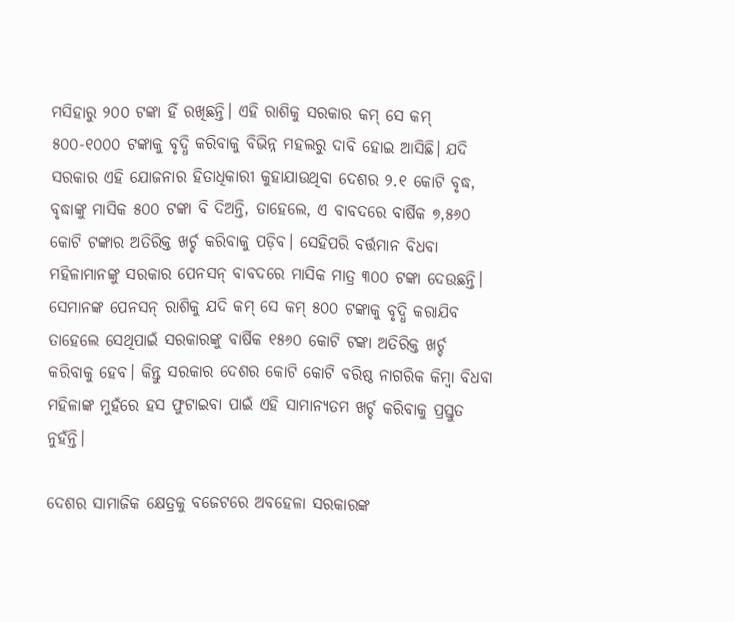ମସିହାରୁ ୨୦୦ ଟଙ୍କା ହିଁ ରଖିଛନ୍ତି। ଏହି ରାଶିକୁ ସରକାର କମ୍ ସେ କମ୍ ୫୦୦-୧୦୦୦ ଟଙ୍କାକୁ ବୃଦ୍ଧି କରିବାକୁ ବିଭିନ୍ନ ମହଲରୁ ଦାବି ହୋଇ ଆସିଛି। ଯଦି ସରକାର ଏହି ଯୋଜନାର ହିତାଧିକାରୀ କୁହାଯାଉଥିବା ଦେଶର ୨.୧ କୋଟି ବୃଦ୍ଧ, ବୃଦ୍ଧାଙ୍କୁ ମାସିକ ୫୦୦ ଟଙ୍କା ବି ଦିଅନ୍ତି, ତାହେଲେ, ଏ ବାବଦରେ ବାର୍ଷିକ ୭,୫୬୦ କୋଟି ଟଙ୍କାର ଅତିରିକ୍ତ ଖର୍ଚ୍ଚ କରିବାକୁ ପଡ଼ିବ। ସେହିପରି ବର୍ତ୍ତମାନ ବିଧବା ମହିଳାମାନଙ୍କୁ ସରକାର ପେନସନ୍ ବାବଦରେ ମାସିକ ମାତ୍ର ୩୦୦ ଟଙ୍କା ଦେଉଛନ୍ତି। ସେମାନଙ୍କ ପେନସନ୍ ରାଶିକୁ ଯଦି କମ୍ ସେ କମ୍ ୫୦୦ ଟଙ୍କାକୁ ବୃଦ୍ଧି କରାଯିବ ତାହେଲେ ସେଥିପାଇଁ ସରକାରଙ୍କୁ ବାର୍ଷିକ ୧୫୬୦ କୋଟି ଟଙ୍କା ଅତିରିକ୍ତ ଖର୍ଚ୍ଚ କରିବାକୁ ହେବ। କିନ୍ତୁ ସରକାର ଦେଶର କୋଟି କୋଟି ବରିଷ୍ଠ ନାଗରିକ କିମ୍ବା ବିଧବା ମହିଳାଙ୍କ ମୁହଁରେ ହସ ଫୁଟାଇବା ପାଇଁ ଏହି ସାମାନ୍ୟତମ ଖର୍ଚ୍ଚ କରିବାକୁ ପ୍ରସ୍ତୁତ ନୁହଁନ୍ତି।

ଦେଶର ସାମାଜିକ କ୍ଷେତ୍ରକୁ ବଜେଟରେ ଅବହେଳା ସରକାରଙ୍କ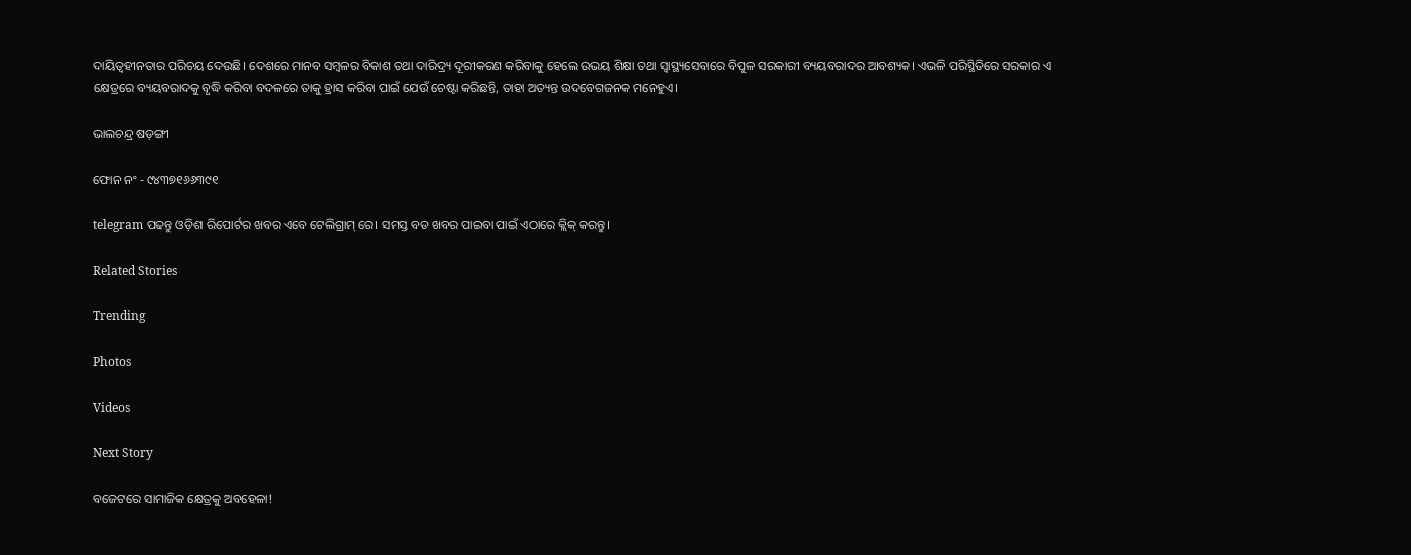ଦାୟିତ୍ୱହୀନତାର ପରିଚୟ ଦେଉଛି। ଦେଶରେ ମାନବ ସମ୍ବଳର ବିକାଶ ତଥା ଦାରିଦ୍ର୍ୟ ଦୂରୀକରଣ କରିବାକୁ ହେଲେ ଉଭୟ ଶିକ୍ଷା ତଥା ସ୍ୱାସ୍ଥ୍ୟସେବାରେ ବିପୁଳ ସରକାରୀ ବ୍ୟୟବରାଦର ଆବଶ୍ୟକ। ଏଭଳି ପରିସ୍ଥିତିରେ ସରକାର ଏ କ୍ଷେତ୍ରରେ ବ୍ୟୟବରାଦକୁ ବୃଦ୍ଧି କରିବା ବଦଳରେ ତାକୁ ହ୍ରାସ କରିବା ପାଇଁ ଯେଉଁ ଚେଷ୍ଟା କରିଛନ୍ତି, ତାହା ଅତ୍ୟନ୍ତ ଉଦବେଗଜନକ ମନେହୁଏ।

ଭାଲଚନ୍ଦ୍ର ଷଡ଼ଙ୍ଗୀ

ଫୋନ ନଂ - ୯୪୩୭୧୬୬୩୯୧

telegram ପଢନ୍ତୁ ଓଡ଼ିଶା ରିପୋର୍ଟର ଖବର ଏବେ ଟେଲିଗ୍ରାମ୍ ରେ। ସମସ୍ତ ବଡ ଖବର ପାଇବା ପାଇଁ ଏଠାରେ କ୍ଲିକ୍ କରନ୍ତୁ।

Related Stories

Trending

Photos

Videos

Next Story

ବଜେଟରେ ସାମାଜିକ କ୍ଷେତ୍ରକୁ ଅବହେଳା!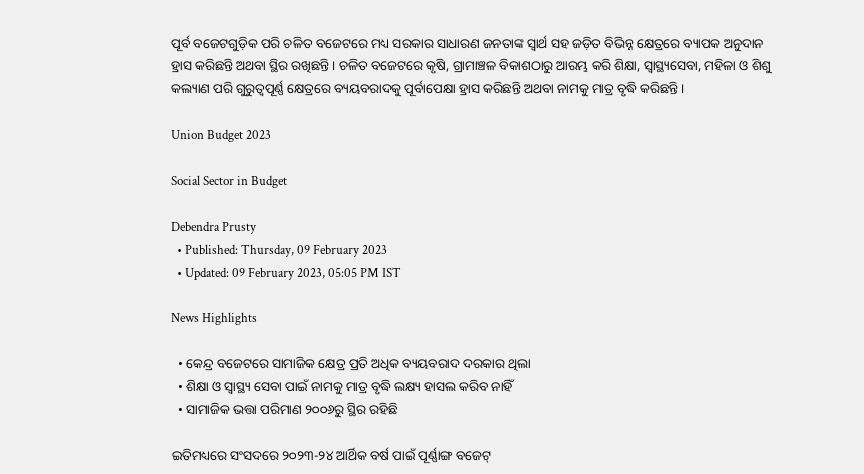ପୂର୍ବ ବଜେଟଗୁଡ଼ିକ ପରି ଚଳିତ ବଜେଟରେ ମଧ୍ୟ ସରକାର ସାଧାରଣ ଜନତାଙ୍କ ସ୍ୱାର୍ଥ ସହ ଜଡ଼ିତ ବିଭିନ୍ନ କ୍ଷେତ୍ରରେ ବ୍ୟାପକ ଅନୁଦାନ ହ୍ରାସ କରିଛନ୍ତି ଅଥବା ସ୍ଥିର ରଖିଛନ୍ତି। ଚଳିତ ବଜେଟରେ କୃଷି, ଗ୍ରାମାଞ୍ଚଳ ବିକାଶଠାରୁ ଆରମ୍ଭ କରି ଶିକ୍ଷା, ସ୍ୱାସ୍ଥ୍ୟସେବା, ମହିଳା ଓ ଶିଶୁ କଲ୍ୟାଣ ପରି ଗୁରୁତ୍ୱପୂର୍ଣ୍ଣ କ୍ଷେତ୍ରରେ ବ୍ୟୟବରାଦକୁ ପୂର୍ବାପେକ୍ଷା ହ୍ରାସ କରିଛନ୍ତି ଅଥବା ନାମକୁ ମାତ୍ର ବୃଦ୍ଧି କରିଛନ୍ତି।

Union Budget 2023

Social Sector in Budget

Debendra Prusty
  • Published: Thursday, 09 February 2023
  • Updated: 09 February 2023, 05:05 PM IST

News Highlights

  • କେନ୍ଦ୍ର ବଜେଟରେ ସାମାଜିକ କ୍ଷେତ୍ର ପ୍ରତି ଅଧିକ ବ୍ୟୟବରାଦ ଦରକାର ଥିଲା
  • ଶିକ୍ଷା ଓ ସ୍ୱାସ୍ଥ୍ୟ ସେବା ପାଇଁ ନାମକୁ ମାତ୍ର ବୃଦ୍ଧି ଲକ୍ଷ୍ୟ ହାସଲ କରିବ ନାହିଁ
  • ସାମାଜିକ ଭତ୍ତା ପରିମାଣ ୨୦୦୬ରୁ ସ୍ଥିର ରହିଛି

ଇତିମଧ୍ୟରେ ସଂସଦରେ ୨୦୨୩-୨୪ ଆର୍ଥିକ ବର୍ଷ ପାଇଁ ପୂର୍ଣ୍ଣାଙ୍ଗ ବଜେଟ୍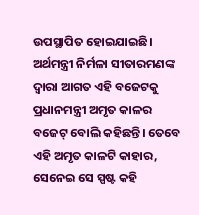ଉପସ୍ଥାପିତ ହୋଇଯାଇଛି। ଅର୍ଥମନ୍ତ୍ରୀ ନିର୍ମଳା ସୀତାରମଣଙ୍କ ଦ୍ୱାରା ଆଗତ ଏହି ବଜେଟକୁ ପ୍ରଧାନମନ୍ତ୍ରୀ ଅମୃତ କାଳର ବଜେଟ୍ ବୋଲି କହିଛନ୍ତି। ତେବେ ଏହି ଅମୃତ କାଳଟି କାହାର, ସେନେଇ ସେ ସ୍ପଷ୍ଟ କହି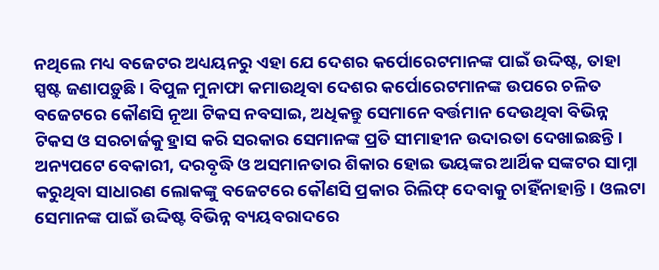ନଥିଲେ ମଧ୍ୟ ବଜେଟର ଅଧ୍ୟୟନରୁ ଏହା ଯେ ଦେଶର କର୍ପୋରେଟମାନଙ୍କ ପାଇଁ ଉଦ୍ଦିଷ୍ଟ, ତାହା ସ୍ପଷ୍ଟ ଜଣାପଡ଼ୁଛି। ବିପୁଳ ମୁନାଫା କମାଉଥିବା ଦେଶର କର୍ପୋରେଟମାନଙ୍କ ଉପରେ ଚଳିତ ବଜେଟରେ କୌଣସି ନୂଆ ଟିକସ ନବସାଇ, ଅଧିକନ୍ତୁ ସେମାନେ ବର୍ତ୍ତମାନ ଦେଉଥିବା ବିଭିନ୍ନ ଟିକସ ଓ ସରଚାର୍ଜକୁ ହ୍ରାସ କରି ସରକାର ସେମାନଙ୍କ ପ୍ରତି ସୀମାହୀନ ଉଦାରତା ଦେଖାଇଛନ୍ତି। ଅନ୍ୟପଟେ ବେକାରୀ, ଦରବୃଦ୍ଧି ଓ ଅସମାନତାର ଶିକାର ହୋଇ ଭୟଙ୍କର ଆର୍ଥିକ ସଙ୍କଟର ସାମ୍ନା କରୁଥିବା ସାଧାରଣ ଲୋକଙ୍କୁ ବଜେଟରେ କୌଣସି ପ୍ରକାର ରିଲିଫ୍ ଦେବାକୁ ଚାହିଁନାହାନ୍ତି। ଓଲଟା ସେମାନଙ୍କ ପାଇଁ ଉଦ୍ଦିଷ୍ଟ ବିଭିନ୍ନ ବ୍ୟୟବରାଦରେ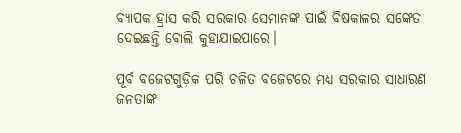ବ୍ୟାପକ ହ୍ରାସ କରି ସରକାର ସେମାନଙ୍କ ପାଇଁ ବିଷକାଳର ସଙ୍କେତ ଦେଇଛନ୍ତି ବୋଲି କୁହାଯାଇପାରେ।

ପୂର୍ବ ବଜେଟଗୁଡ଼ିକ ପରି ଚଳିତ ବଜେଟରେ ମଧ୍ୟ ସରକାର ସାଧାରଣ ଜନତାଙ୍କ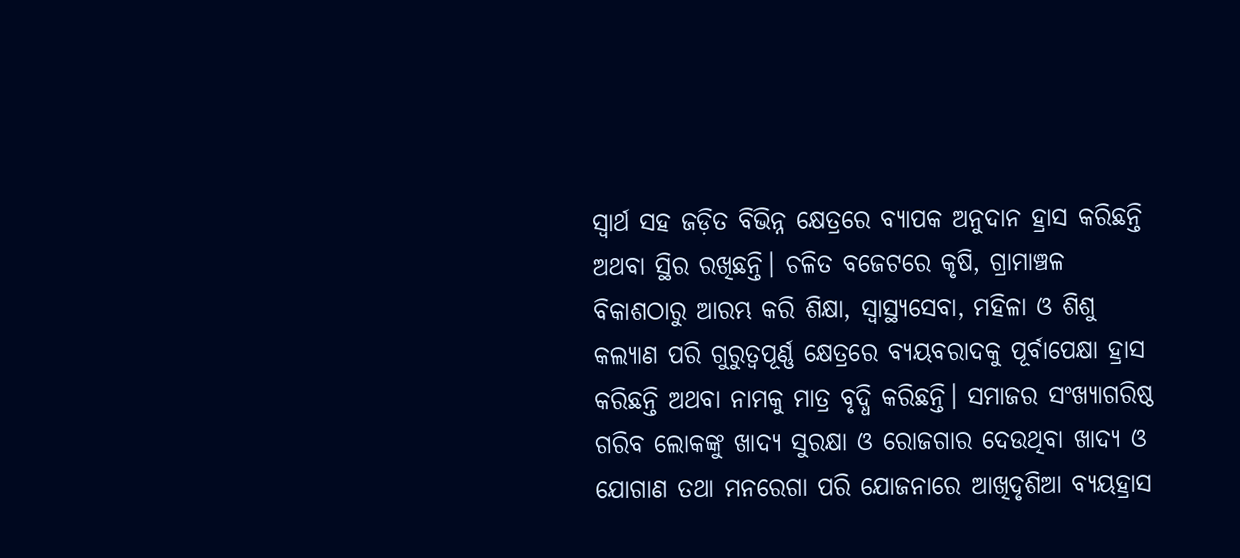ସ୍ୱାର୍ଥ ସହ ଜଡ଼ିତ ବିଭିନ୍ନ କ୍ଷେତ୍ରରେ ବ୍ୟାପକ ଅନୁଦାନ ହ୍ରାସ କରିଛନ୍ତି ଅଥବା ସ୍ଥିର ରଖିଛନ୍ତି। ଚଳିତ ବଜେଟରେ କୃଷି, ଗ୍ରାମାଞ୍ଚଳ ବିକାଶଠାରୁ ଆରମ୍ଭ କରି ଶିକ୍ଷା, ସ୍ୱାସ୍ଥ୍ୟସେବା, ମହିଳା ଓ ଶିଶୁ କଲ୍ୟାଣ ପରି ଗୁରୁତ୍ୱପୂର୍ଣ୍ଣ କ୍ଷେତ୍ରରେ ବ୍ୟୟବରାଦକୁ ପୂର୍ବାପେକ୍ଷା ହ୍ରାସ କରିଛନ୍ତି ଅଥବା ନାମକୁ ମାତ୍ର ବୃଦ୍ଧି କରିଛନ୍ତି। ସମାଜର ସଂଖ୍ୟାଗରିଷ୍ଠ ଗରିବ ଲୋକଙ୍କୁ ଖାଦ୍ୟ ସୁରକ୍ଷା ଓ ରୋଜଗାର ଦେଉଥିବା ଖାଦ୍ୟ ଓ ଯୋଗାଣ ତଥା ମନରେଗା ପରି ଯୋଜନାରେ ଆଖିଦୃଶିଆ ବ୍ୟୟହ୍ରାସ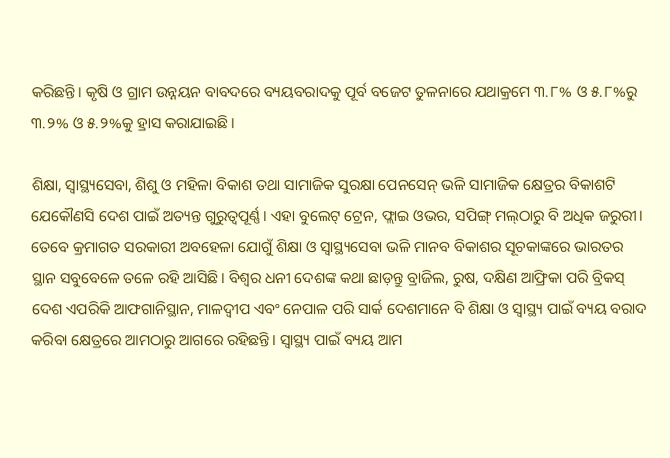କରିଛନ୍ତି। କୃଷି ଓ ଗ୍ରାମ ଉନ୍ନୟନ ବାବଦରେ ବ୍ୟୟବରାଦକୁ ପୂର୍ବ ବଜେଟ ତୁଳନାରେ ଯଥାକ୍ରମେ ୩.୮% ଓ ୫.୮%ରୁ ୩.୨% ଓ ୫.୨%କୁ ହ୍ରାସ କରାଯାଇଛି।

ଶିକ୍ଷା, ସ୍ୱାସ୍ଥ୍ୟସେବା, ଶିଶୁ ଓ ମହିଳା ବିକାଶ ତଥା ସାମାଜିକ ସୁରକ୍ଷା ପେନସେନ୍ ଭଳି ସାମାଜିକ କ୍ଷେତ୍ରର ବିକାଶଟି ଯେକୌଣସି ଦେଶ ପାଇଁ ଅତ୍ୟନ୍ତ ଗୁରୁତ୍ୱପୂର୍ଣ୍ଣ। ଏହା ବୁଲେଟ୍ ଟ୍ରେନ, ଫ୍ଲାଇ ଓଭର, ସପିଙ୍ଗ୍ ମଲ୍‌ଠାରୁ ବି ଅଧିକ ଜରୁରୀ। ତେବେ କ୍ରମାଗତ ସରକାରୀ ଅବହେଳା ଯୋଗୁଁ ଶିକ୍ଷା ଓ ସ୍ୱାସ୍ଥ୍ୟସେବା ଭଳି ମାନବ ବିକାଶର ସୂଚକାଙ୍କରେ ଭାରତର ସ୍ଥାନ ସବୁବେଳେ ତଳେ ରହି ଆସିଛି। ବିଶ୍ୱର ଧନୀ ଦେଶଙ୍କ କଥା ଛାଡ଼ନ୍ତୁ ବ୍ରାଜିଲ, ରୁଷ, ଦକ୍ଷିଣ ଆଫ୍ରିକା ପରି ବ୍ରିକସ୍ ଦେଶ ଏପରିକି ଆଫଗାନିସ୍ଥାନ, ମାଳଦ୍ୱୀପ ଏବଂ ନେପାଳ ପରି ସାର୍କ ଦେଶମାନେ ବି ଶିକ୍ଷା ଓ ସ୍ୱାସ୍ଥ୍ୟ ପାଇଁ ବ୍ୟୟ ବରାଦ କରିବା କ୍ଷେତ୍ରରେ ଆମଠାରୁ ଆଗରେ ରହିଛନ୍ତି। ସ୍ୱାସ୍ଥ୍ୟ ପାଇଁ ବ୍ୟୟ ଆମ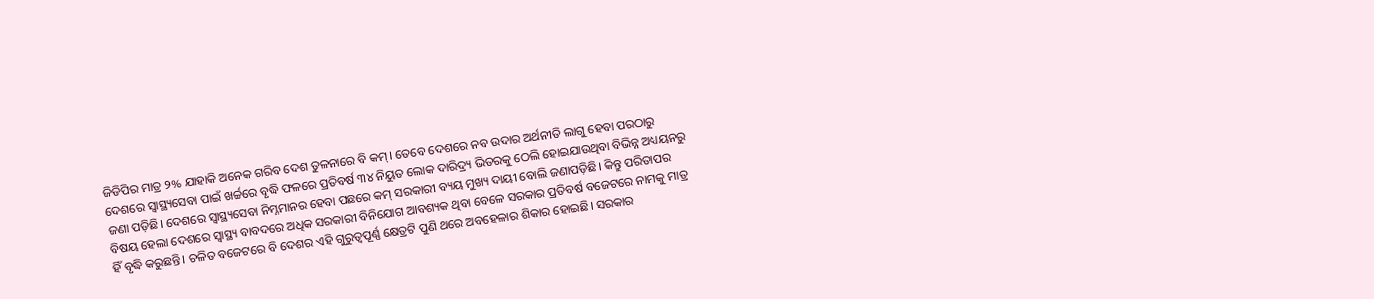ଜିଡିପିର ମାତ୍ର ୨% ଯାହାକି ଅନେକ ଗରିବ ଦେଶ ତୁଳନାରେ ବି କମ୍। ତେବେ ଦେଶରେ ନବ ଉଦାର ଅର୍ଥନୀତି ଲାଗୁ ହେବା ପରଠାରୁ ଦେଶରେ ସ୍ୱାସ୍ଥ୍ୟସେବା ପାଇଁ ଖର୍ଚ୍ଚରେ ବୃଦ୍ଧି ଫଳରେ ପ୍ରତିବର୍ଷ ୩୪ ନିୟୁତ ଲୋକ ଦାରିଦ୍ର୍ୟ ଭିତରକୁ ଠେଲି ହୋଇଯାଉଥିବା ବିଭିନ୍ନ ଅଧ୍ୟୟନରୁ ଜଣା ପଡ଼ିଛି। ଦେଶରେ ସ୍ୱାସ୍ଥ୍ୟସେବା ନିମ୍ନମାନର ହେବା ପଛରେ କମ୍ ସରକାରୀ ବ୍ୟୟ ମୁଖ୍ୟ ଦାୟୀ ବୋଲି ଜଣାପଡ଼ିଛି। କିନ୍ତୁ ପରିତାପର ବିଷୟ ହେଲା ଦେଶରେ ସ୍ୱାସ୍ଥ୍ୟ ବାବଦରେ ଅଧିକ ସରକାରୀ ବିନିଯୋଗ ଆବଶ୍ୟକ ଥିବା ବେଳେ ସରକାର ପ୍ରତିବର୍ଷ ବଜେଟରେ ନାମକୁ ମାତ୍ର ହିଁ ବୃଦ୍ଧି କରୁଛନ୍ତି। ଚଳିତ ବଜେଟରେ ବି ଦେଶର ଏହି ଗୁରୁତ୍ୱପୂର୍ଣ୍ଣ କ୍ଷେତ୍ରଟି ପୁଣି ଥରେ ଅବହେଳାର ଶିକାର ହୋଇଛି। ସରକାର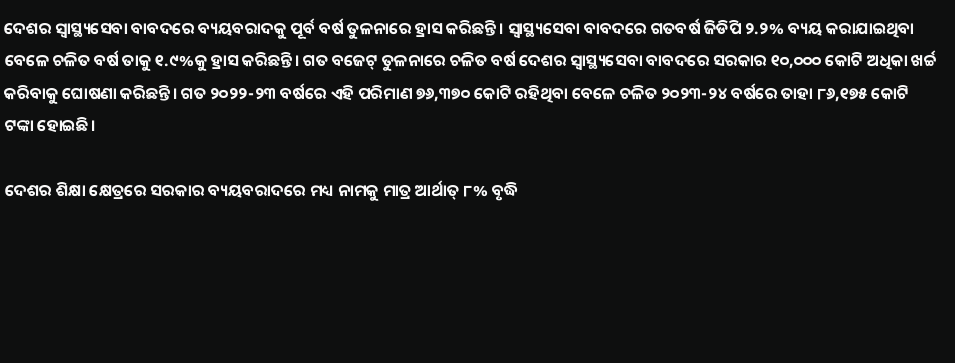ଦେଶର ସ୍ୱାସ୍ଥ୍ୟସେବା ବାବଦରେ ବ୍ୟୟବରାଦକୁ ପୂର୍ବ ବର୍ଷ ତୁଳନାରେ ହ୍ରାସ କରିଛନ୍ତି। ସ୍ୱାସ୍ଥ୍ୟସେବା ବାବଦରେ ଗତବର୍ଷ ଜିଡିପି ୨.୨% ବ୍ୟୟ କରାଯାଇଥିବା ବେଳେ ଚଳିତ ବର୍ଷ ତାକୁ ୧.୯%କୁ ହ୍ରାସ କରିଛନ୍ତି। ଗତ ବଜେଟ୍ ତୁଳନାରେ ଚଳିତ ବର୍ଷ ଦେଶର ସ୍ୱାସ୍ଥ୍ୟସେବା ବାବଦରେ ସରକାର ୧୦,୦୦୦ କୋଟି ଅଧିକା ଖର୍ଚ୍ଚ କରିବାକୁ ଘୋଷଣା କରିଛନ୍ତି। ଗତ ୨୦୨୨-୨୩ ବର୍ଷରେ ଏହି ପରିମାଣ ୭୬,୩୭୦ କୋଟି ରହିଥିବା ବେଳେ ଚଳିତ ୨୦୨୩-୨୪ ବର୍ଷରେ ତାହା ୮୬,୧୭୫ କୋଟି ଟଙ୍କା ହୋଇଛି।

ଦେଶର ଶିକ୍ଷା କ୍ଷେତ୍ରରେ ସରକାର ବ୍ୟୟବରାଦରେ ମଧ୍ୟ ନାମକୁ ମାତ୍ର ଆର୍ଥାତ୍ ୮% ବୃଦ୍ଧି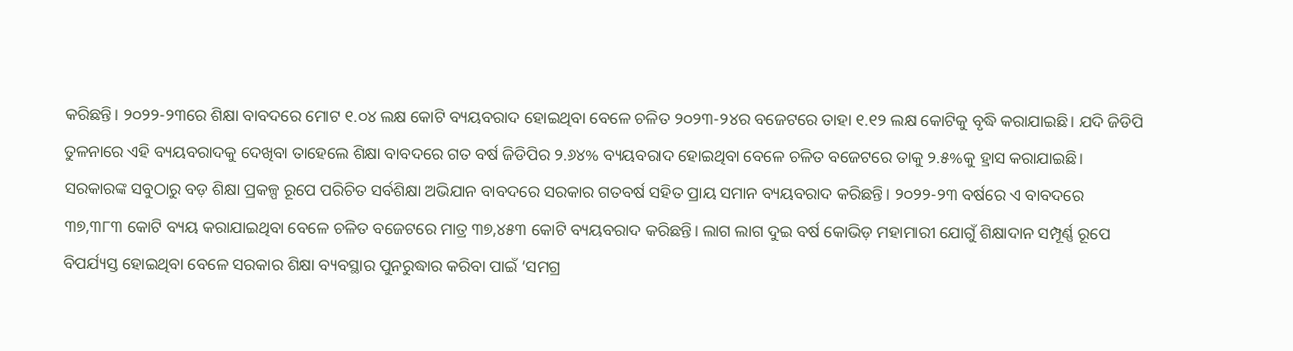କରିଛନ୍ତି। ୨୦୨୨-୨୩ରେ ଶିକ୍ଷା ବାବଦରେ ମୋଟ ୧.୦୪ ଲକ୍ଷ କୋଟି ବ୍ୟୟବରାଦ ହୋଇଥିବା ବେଳେ ଚଳିତ ୨୦୨୩-୨୪ର ବଜେଟରେ ତାହା ୧.୧୨ ଲକ୍ଷ କୋଟିକୁ ବୃଦ୍ଧି କରାଯାଇଛି। ଯଦି ଜିଡିପି ତୁଳନାରେ ଏହି ବ୍ୟୟବରାଦକୁ ଦେଖିବା ତାହେଲେ ଶିକ୍ଷା ବାବଦରେ ଗତ ବର୍ଷ ଜିଡିପିର ୨.୬୪% ବ୍ୟୟବରାଦ ହୋଇଥିବା ବେଳେ ଚଳିତ ବଜେଟରେ ତାକୁ ୨.୫%କୁ ହ୍ରାସ କରାଯାଇଛି। ସରକାରଙ୍କ ସବୁଠାରୁ ବଡ଼ ଶିକ୍ଷା ପ୍ରକଳ୍ପ ରୂପେ ପରିଚିତ ସର୍ବଶିକ୍ଷା ଅଭିଯାନ ବାବଦରେ ସରକାର ଗତବର୍ଷ ସହିତ ପ୍ରାୟ ସମାନ ବ୍ୟୟବରାଦ କରିଛନ୍ତି। ୨୦୨୨-୨୩ ବର୍ଷରେ ଏ ବାବଦରେ ୩୭,୩୮୩ କୋଟି ବ୍ୟୟ କରାଯାଇଥିବା ବେଳେ ଚଳିତ ବଜେଟରେ ମାତ୍ର ୩୭,୪୫୩ କୋଟି ବ୍ୟୟବରାଦ କରିଛନ୍ତି। ଲାଗ ଲାଗ ଦୁଇ ବର୍ଷ କୋଭିଡ଼ ମହାମାରୀ ଯୋଗୁଁ ଶିକ୍ଷାଦାନ ସମ୍ପୂର୍ଣ୍ଣ ରୂପେ ବିପର୍ଯ୍ୟସ୍ତ ହୋଇଥିବା ବେଳେ ସରକାର ଶିକ୍ଷା ବ୍ୟବସ୍ଥାର ପୁନରୁଦ୍ଧାର କରିବା ପାଇଁ ‘ସମଗ୍ର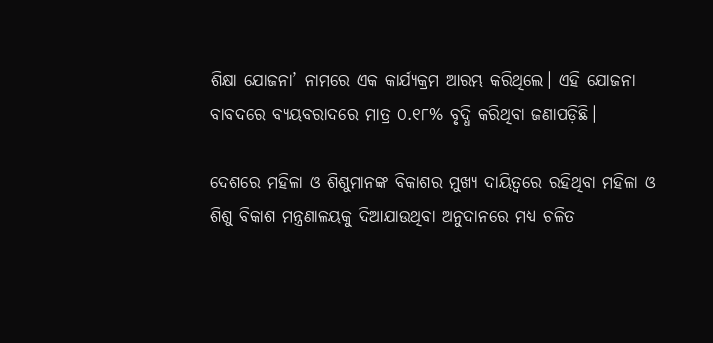ଶିକ୍ଷା ଯୋଜନା’ ନାମରେ ଏକ କାର୍ଯ୍ୟକ୍ରମ ଆରମ୍ଭ କରିଥିଲେ। ଏହି ଯୋଜନା ବାବଦରେ ବ୍ୟୟବରାଦରେ ମାତ୍ର ୦.୧୮% ବୃଦ୍ଧି କରିଥିବା ଜଣାପଡ଼ିଛି।

ଦେଶରେ ମହିଳା ଓ ଶିଶୁମାନଙ୍କ ବିକାଶର ମୁଖ୍ୟ ଦାୟିତ୍ୱରେ ରହିଥିବା ମହିଳା ଓ ଶିଶୁ ବିକାଶ ମନ୍ତ୍ରଣାଳୟକୁ ଦିଆଯାଉଥିବା ଅନୁଦାନରେ ମଧ୍ୟ ଚଳିତ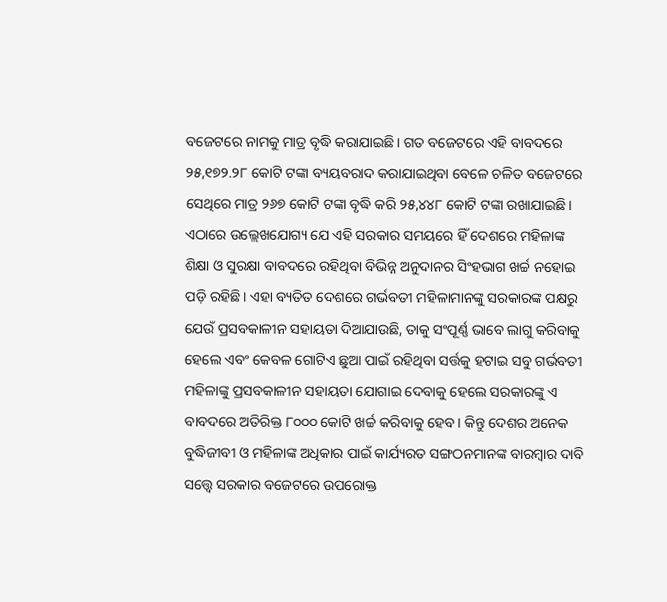ବଜେଟରେ ନାମକୁ ମାତ୍ର ବୃଦ୍ଧି କରାଯାଇଛି। ଗତ ବଜେଟରେ ଏହି ବାବଦରେ ୨୫,୧୭୨.୨୮ କୋଟି ଟଙ୍କା ବ୍ୟୟବରାଦ କରାଯାଇଥିବା ବେଳେ ଚଳିତ ବଜେଟରେ ସେଥିରେ ମାତ୍ର ୨୬୭ କୋଟି ଟଙ୍କା ବୃଦ୍ଧି କରି ୨୫,୪୪୮ କୋଟି ଟଙ୍କା ରଖାଯାଇଛି। ଏଠାରେ ଉଲ୍ଲେଖଯୋଗ୍ୟ ଯେ ଏହି ସରକାର ସମୟରେ ହିଁ ଦେଶରେ ମହିଳାଙ୍କ ଶିକ୍ଷା ଓ ସୁରକ୍ଷା ବାବଦରେ ରହିଥିବା ବିଭିନ୍ନ ଅନୁଦାନର ସିଂହଭାଗ ଖର୍ଚ୍ଚ ନହୋଇ ପଡ଼ି ରହିଛି। ଏହା ବ୍ୟତିତ ଦେଶରେ ଗର୍ଭବତୀ ମହିଳାମାନଙ୍କୁ ସରକାରଙ୍କ ପକ୍ଷରୁ ଯେଉଁ ପ୍ରସବକାଳୀନ ସହାୟତା ଦିଆଯାଉଛି, ତାକୁ ସଂପୂର୍ଣ୍ଣ ଭାବେ ଲାଗୁ କରିବାକୁ ହେଲେ ଏବଂ କେବଳ ଗୋଟିଏ ଛୁଆ ପାଇଁ ରହିଥିବା ସର୍ତ୍ତକୁ ହଟାଇ ସବୁ ଗର୍ଭବତୀ ମହିଳାଙ୍କୁ ପ୍ରସବକାଳୀନ ସହାୟତା ଯୋଗାଇ ଦେବାକୁ ହେଲେ ସରକାରଙ୍କୁ ଏ ବାବଦରେ ଅତିରିକ୍ତ ୮୦୦୦ କୋଟି ଖର୍ଚ୍ଚ କରିବାକୁ ହେବ। କିନ୍ତୁ ଦେଶର ଅନେକ ବୁଦ୍ଧିଜୀବୀ ଓ ମହିଳାଙ୍କ ଅଧିକାର ପାଇଁ କାର୍ଯ୍ୟରତ ସଙ୍ଗଠନମାନଙ୍କ ବାରମ୍ବାର ଦାବି ସତ୍ତ୍ୱେ ସରକାର ବଜେଟରେ ଉପରୋକ୍ତ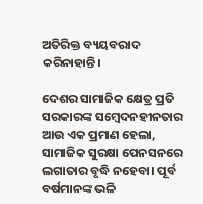ଅତିରିକ୍ତ ବ୍ୟୟବରାଦ କରିନାହାନ୍ତି।

ଦେଶର ସାମାଜିକ କ୍ଷେତ୍ର ପ୍ରତି ସରକାରଙ୍କ ସମ୍ବେଦନହୀନତାର ଆଉ ଏକ ପ୍ରମାଣ ହେଲା, ସାମାଜିକ ସୁରକ୍ଷା ପେନସନରେ ଲଗାତାର ବୃଦ୍ଧି ନହେବା। ପୂର୍ବ ବର୍ଷମାନଙ୍କ ଭଳି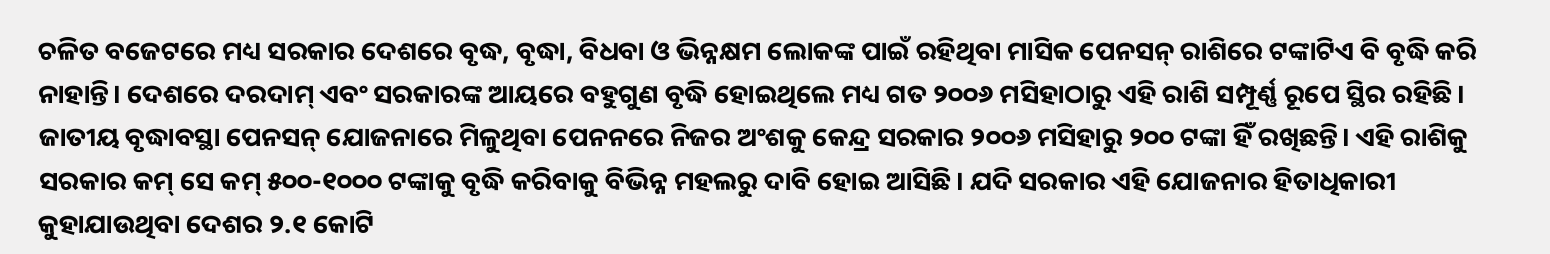ଚଳିତ ବଜେଟରେ ମଧ୍ୟ ସରକାର ଦେଶରେ ବୃଦ୍ଧ, ବୃଦ୍ଧା, ବିଧବା ଓ ଭିନ୍ନକ୍ଷମ ଲୋକଙ୍କ ପାଇଁ ରହିଥିବା ମାସିକ ପେନସନ୍ ରାଶିରେ ଟଙ୍କାଟିଏ ବି ବୃଦ୍ଧି କରି ନାହାନ୍ତି। ଦେଶରେ ଦରଦାମ୍ ଏବଂ ସରକାରଙ୍କ ଆୟରେ ବହୁଗୁଣ ବୃଦ୍ଧି ହୋଇଥିଲେ ମଧ୍ୟ ଗତ ୨୦୦୬ ମସିହାଠାରୁ ଏହି ରାଶି ସମ୍ପୂର୍ଣ୍ଣ ରୂପେ ସ୍ଥିର ରହିଛି। ଜାତୀୟ ବୃଦ୍ଧାବସ୍ଥା ପେନସନ୍ ଯୋଜନାରେ ମିଳୁଥିବା ପେନନରେ ନିଜର ଅଂଶକୁ କେନ୍ଦ୍ର ସରକାର ୨୦୦୬ ମସିହାରୁ ୨୦୦ ଟଙ୍କା ହିଁ ରଖିଛନ୍ତି। ଏହି ରାଶିକୁ ସରକାର କମ୍ ସେ କମ୍ ୫୦୦-୧୦୦୦ ଟଙ୍କାକୁ ବୃଦ୍ଧି କରିବାକୁ ବିଭିନ୍ନ ମହଲରୁ ଦାବି ହୋଇ ଆସିଛି। ଯଦି ସରକାର ଏହି ଯୋଜନାର ହିତାଧିକାରୀ କୁହାଯାଉଥିବା ଦେଶର ୨.୧ କୋଟି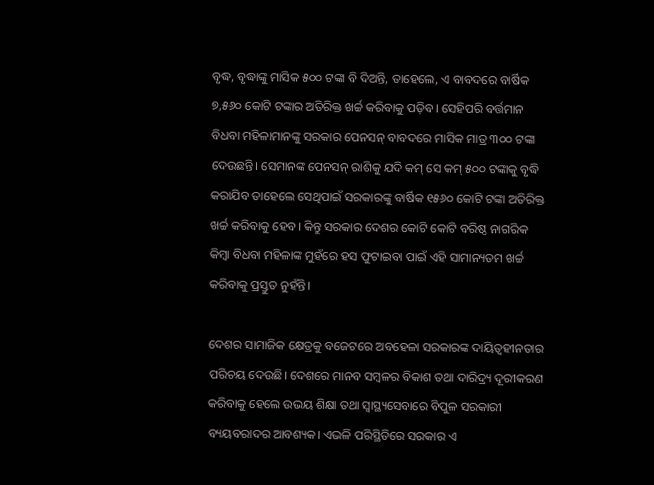ବୃଦ୍ଧ, ବୃଦ୍ଧାଙ୍କୁ ମାସିକ ୫୦୦ ଟଙ୍କା ବି ଦିଅନ୍ତି, ତାହେଲେ, ଏ ବାବଦରେ ବାର୍ଷିକ ୭,୫୬୦ କୋଟି ଟଙ୍କାର ଅତିରିକ୍ତ ଖର୍ଚ୍ଚ କରିବାକୁ ପଡ଼ିବ। ସେହିପରି ବର୍ତ୍ତମାନ ବିଧବା ମହିଳାମାନଙ୍କୁ ସରକାର ପେନସନ୍ ବାବଦରେ ମାସିକ ମାତ୍ର ୩୦୦ ଟଙ୍କା ଦେଉଛନ୍ତି। ସେମାନଙ୍କ ପେନସନ୍ ରାଶିକୁ ଯଦି କମ୍ ସେ କମ୍ ୫୦୦ ଟଙ୍କାକୁ ବୃଦ୍ଧି କରାଯିବ ତାହେଲେ ସେଥିପାଇଁ ସରକାରଙ୍କୁ ବାର୍ଷିକ ୧୫୬୦ କୋଟି ଟଙ୍କା ଅତିରିକ୍ତ ଖର୍ଚ୍ଚ କରିବାକୁ ହେବ। କିନ୍ତୁ ସରକାର ଦେଶର କୋଟି କୋଟି ବରିଷ୍ଠ ନାଗରିକ କିମ୍ବା ବିଧବା ମହିଳାଙ୍କ ମୁହଁରେ ହସ ଫୁଟାଇବା ପାଇଁ ଏହି ସାମାନ୍ୟତମ ଖର୍ଚ୍ଚ କରିବାକୁ ପ୍ରସ୍ତୁତ ନୁହଁନ୍ତି।

ଦେଶର ସାମାଜିକ କ୍ଷେତ୍ରକୁ ବଜେଟରେ ଅବହେଳା ସରକାରଙ୍କ ଦାୟିତ୍ୱହୀନତାର ପରିଚୟ ଦେଉଛି। ଦେଶରେ ମାନବ ସମ୍ବଳର ବିକାଶ ତଥା ଦାରିଦ୍ର୍ୟ ଦୂରୀକରଣ କରିବାକୁ ହେଲେ ଉଭୟ ଶିକ୍ଷା ତଥା ସ୍ୱାସ୍ଥ୍ୟସେବାରେ ବିପୁଳ ସରକାରୀ ବ୍ୟୟବରାଦର ଆବଶ୍ୟକ। ଏଭଳି ପରିସ୍ଥିତିରେ ସରକାର ଏ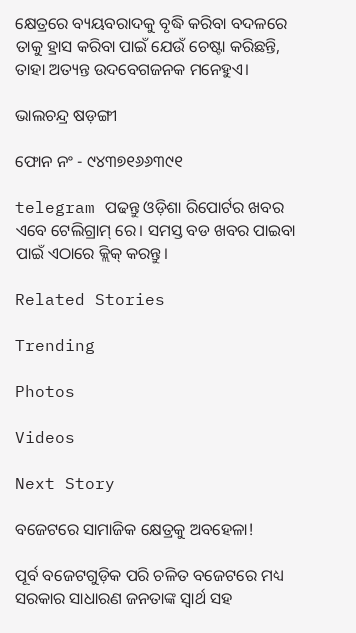କ୍ଷେତ୍ରରେ ବ୍ୟୟବରାଦକୁ ବୃଦ୍ଧି କରିବା ବଦଳରେ ତାକୁ ହ୍ରାସ କରିବା ପାଇଁ ଯେଉଁ ଚେଷ୍ଟା କରିଛନ୍ତି, ତାହା ଅତ୍ୟନ୍ତ ଉଦବେଗଜନକ ମନେହୁଏ।

ଭାଲଚନ୍ଦ୍ର ଷଡ଼ଙ୍ଗୀ

ଫୋନ ନଂ - ୯୪୩୭୧୬୬୩୯୧

telegram ପଢନ୍ତୁ ଓଡ଼ିଶା ରିପୋର୍ଟର ଖବର ଏବେ ଟେଲିଗ୍ରାମ୍ ରେ। ସମସ୍ତ ବଡ ଖବର ପାଇବା ପାଇଁ ଏଠାରେ କ୍ଲିକ୍ କରନ୍ତୁ।

Related Stories

Trending

Photos

Videos

Next Story

ବଜେଟରେ ସାମାଜିକ କ୍ଷେତ୍ରକୁ ଅବହେଳା!

ପୂର୍ବ ବଜେଟଗୁଡ଼ିକ ପରି ଚଳିତ ବଜେଟରେ ମଧ୍ୟ ସରକାର ସାଧାରଣ ଜନତାଙ୍କ ସ୍ୱାର୍ଥ ସହ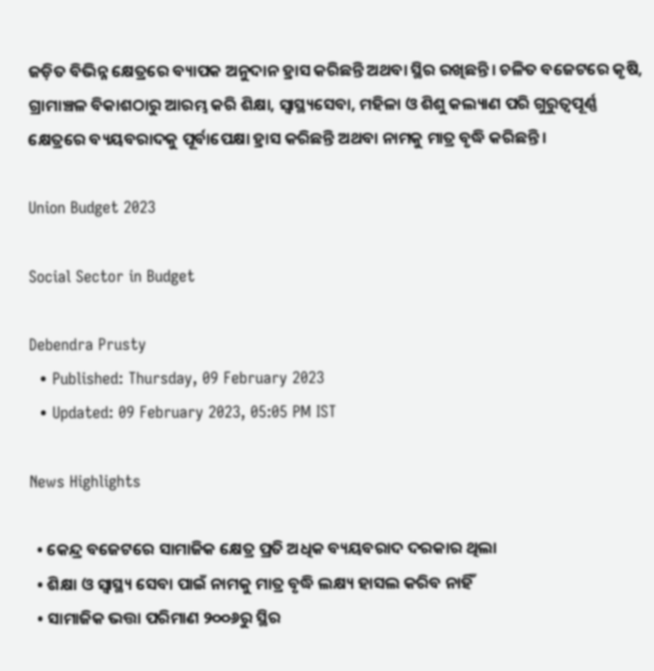ଜଡ଼ିତ ବିଭିନ୍ନ କ୍ଷେତ୍ରରେ ବ୍ୟାପକ ଅନୁଦାନ ହ୍ରାସ କରିଛନ୍ତି ଅଥବା ସ୍ଥିର ରଖିଛନ୍ତି। ଚଳିତ ବଜେଟରେ କୃଷି, ଗ୍ରାମାଞ୍ଚଳ ବିକାଶଠାରୁ ଆରମ୍ଭ କରି ଶିକ୍ଷା, ସ୍ୱାସ୍ଥ୍ୟସେବା, ମହିଳା ଓ ଶିଶୁ କଲ୍ୟାଣ ପରି ଗୁରୁତ୍ୱପୂର୍ଣ୍ଣ କ୍ଷେତ୍ରରେ ବ୍ୟୟବରାଦକୁ ପୂର୍ବାପେକ୍ଷା ହ୍ରାସ କରିଛନ୍ତି ଅଥବା ନାମକୁ ମାତ୍ର ବୃଦ୍ଧି କରିଛନ୍ତି।

Union Budget 2023

Social Sector in Budget

Debendra Prusty
  • Published: Thursday, 09 February 2023
  • Updated: 09 February 2023, 05:05 PM IST

News Highlights

  • କେନ୍ଦ୍ର ବଜେଟରେ ସାମାଜିକ କ୍ଷେତ୍ର ପ୍ରତି ଅଧିକ ବ୍ୟୟବରାଦ ଦରକାର ଥିଲା
  • ଶିକ୍ଷା ଓ ସ୍ୱାସ୍ଥ୍ୟ ସେବା ପାଇଁ ନାମକୁ ମାତ୍ର ବୃଦ୍ଧି ଲକ୍ଷ୍ୟ ହାସଲ କରିବ ନାହିଁ
  • ସାମାଜିକ ଭତ୍ତା ପରିମାଣ ୨୦୦୬ରୁ ସ୍ଥିର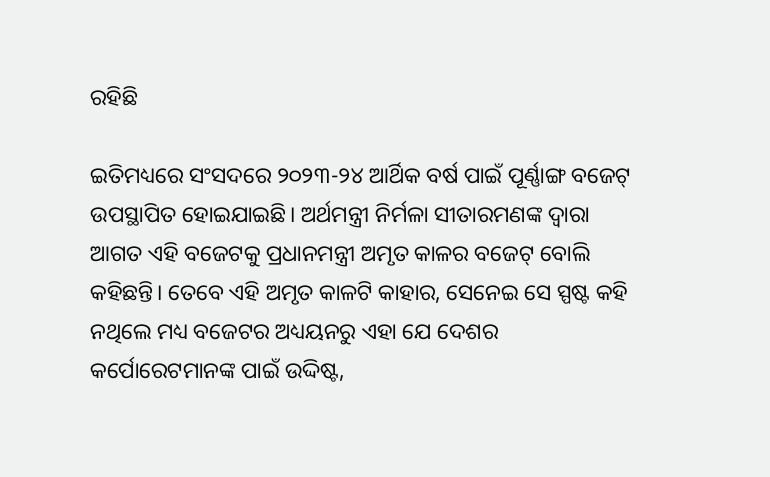ରହିଛି

ଇତିମଧ୍ୟରେ ସଂସଦରେ ୨୦୨୩-୨୪ ଆର୍ଥିକ ବର୍ଷ ପାଇଁ ପୂର୍ଣ୍ଣାଙ୍ଗ ବଜେଟ୍ ଉପସ୍ଥାପିତ ହୋଇଯାଇଛି। ଅର୍ଥମନ୍ତ୍ରୀ ନିର୍ମଳା ସୀତାରମଣଙ୍କ ଦ୍ୱାରା ଆଗତ ଏହି ବଜେଟକୁ ପ୍ରଧାନମନ୍ତ୍ରୀ ଅମୃତ କାଳର ବଜେଟ୍ ବୋଲି କହିଛନ୍ତି। ତେବେ ଏହି ଅମୃତ କାଳଟି କାହାର, ସେନେଇ ସେ ସ୍ପଷ୍ଟ କହି ନଥିଲେ ମଧ୍ୟ ବଜେଟର ଅଧ୍ୟୟନରୁ ଏହା ଯେ ଦେଶର କର୍ପୋରେଟମାନଙ୍କ ପାଇଁ ଉଦ୍ଦିଷ୍ଟ,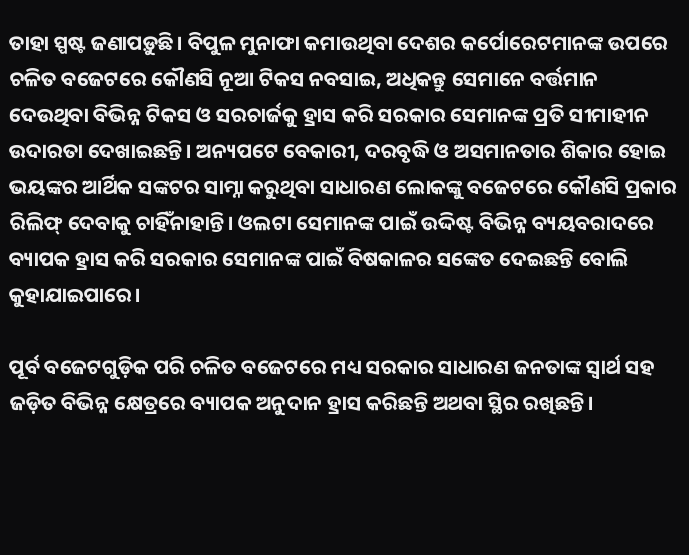ତାହା ସ୍ପଷ୍ଟ ଜଣାପଡ଼ୁଛି। ବିପୁଳ ମୁନାଫା କମାଉଥିବା ଦେଶର କର୍ପୋରେଟମାନଙ୍କ ଉପରେ ଚଳିତ ବଜେଟରେ କୌଣସି ନୂଆ ଟିକସ ନବସାଇ, ଅଧିକନ୍ତୁ ସେମାନେ ବର୍ତ୍ତମାନ ଦେଉଥିବା ବିଭିନ୍ନ ଟିକସ ଓ ସରଚାର୍ଜକୁ ହ୍ରାସ କରି ସରକାର ସେମାନଙ୍କ ପ୍ରତି ସୀମାହୀନ ଉଦାରତା ଦେଖାଇଛନ୍ତି। ଅନ୍ୟପଟେ ବେକାରୀ, ଦରବୃଦ୍ଧି ଓ ଅସମାନତାର ଶିକାର ହୋଇ ଭୟଙ୍କର ଆର୍ଥିକ ସଙ୍କଟର ସାମ୍ନା କରୁଥିବା ସାଧାରଣ ଲୋକଙ୍କୁ ବଜେଟରେ କୌଣସି ପ୍ରକାର ରିଲିଫ୍ ଦେବାକୁ ଚାହିଁନାହାନ୍ତି। ଓଲଟା ସେମାନଙ୍କ ପାଇଁ ଉଦ୍ଦିଷ୍ଟ ବିଭିନ୍ନ ବ୍ୟୟବରାଦରେ ବ୍ୟାପକ ହ୍ରାସ କରି ସରକାର ସେମାନଙ୍କ ପାଇଁ ବିଷକାଳର ସଙ୍କେତ ଦେଇଛନ୍ତି ବୋଲି କୁହାଯାଇପାରେ।

ପୂର୍ବ ବଜେଟଗୁଡ଼ିକ ପରି ଚଳିତ ବଜେଟରେ ମଧ୍ୟ ସରକାର ସାଧାରଣ ଜନତାଙ୍କ ସ୍ୱାର୍ଥ ସହ ଜଡ଼ିତ ବିଭିନ୍ନ କ୍ଷେତ୍ରରେ ବ୍ୟାପକ ଅନୁଦାନ ହ୍ରାସ କରିଛନ୍ତି ଅଥବା ସ୍ଥିର ରଖିଛନ୍ତି।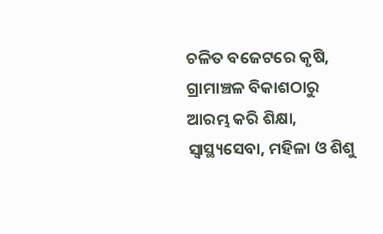ଚଳିତ ବଜେଟରେ କୃଷି, ଗ୍ରାମାଞ୍ଚଳ ବିକାଶଠାରୁ ଆରମ୍ଭ କରି ଶିକ୍ଷା, ସ୍ୱାସ୍ଥ୍ୟସେବା, ମହିଳା ଓ ଶିଶୁ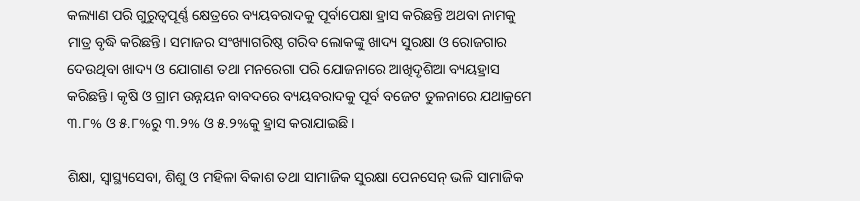କଲ୍ୟାଣ ପରି ଗୁରୁତ୍ୱପୂର୍ଣ୍ଣ କ୍ଷେତ୍ରରେ ବ୍ୟୟବରାଦକୁ ପୂର୍ବାପେକ୍ଷା ହ୍ରାସ କରିଛନ୍ତି ଅଥବା ନାମକୁ ମାତ୍ର ବୃଦ୍ଧି କରିଛନ୍ତି। ସମାଜର ସଂଖ୍ୟାଗରିଷ୍ଠ ଗରିବ ଲୋକଙ୍କୁ ଖାଦ୍ୟ ସୁରକ୍ଷା ଓ ରୋଜଗାର ଦେଉଥିବା ଖାଦ୍ୟ ଓ ଯୋଗାଣ ତଥା ମନରେଗା ପରି ଯୋଜନାରେ ଆଖିଦୃଶିଆ ବ୍ୟୟହ୍ରାସ କରିଛନ୍ତି। କୃଷି ଓ ଗ୍ରାମ ଉନ୍ନୟନ ବାବଦରେ ବ୍ୟୟବରାଦକୁ ପୂର୍ବ ବଜେଟ ତୁଳନାରେ ଯଥାକ୍ରମେ ୩.୮% ଓ ୫.୮%ରୁ ୩.୨% ଓ ୫.୨%କୁ ହ୍ରାସ କରାଯାଇଛି।

ଶିକ୍ଷା, ସ୍ୱାସ୍ଥ୍ୟସେବା, ଶିଶୁ ଓ ମହିଳା ବିକାଶ ତଥା ସାମାଜିକ ସୁରକ୍ଷା ପେନସେନ୍ ଭଳି ସାମାଜିକ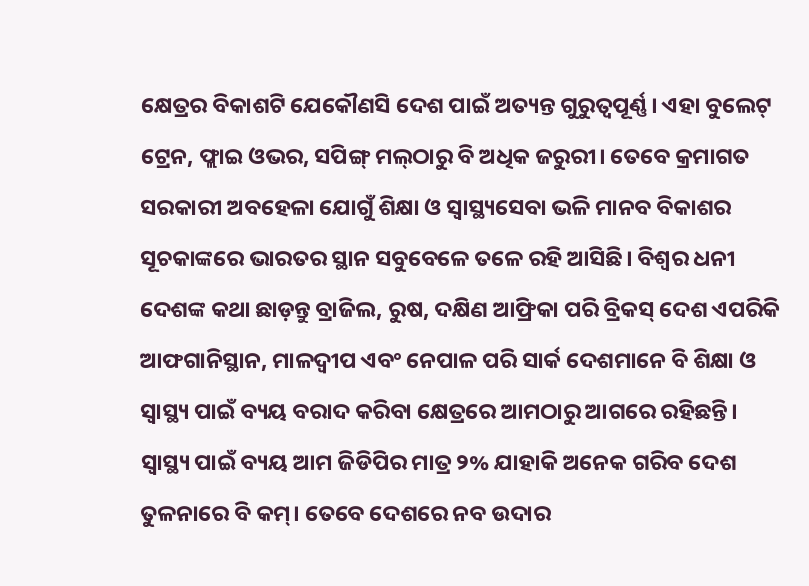କ୍ଷେତ୍ରର ବିକାଶଟି ଯେକୌଣସି ଦେଶ ପାଇଁ ଅତ୍ୟନ୍ତ ଗୁରୁତ୍ୱପୂର୍ଣ୍ଣ। ଏହା ବୁଲେଟ୍ ଟ୍ରେନ, ଫ୍ଲାଇ ଓଭର, ସପିଙ୍ଗ୍ ମଲ୍‌ଠାରୁ ବି ଅଧିକ ଜରୁରୀ। ତେବେ କ୍ରମାଗତ ସରକାରୀ ଅବହେଳା ଯୋଗୁଁ ଶିକ୍ଷା ଓ ସ୍ୱାସ୍ଥ୍ୟସେବା ଭଳି ମାନବ ବିକାଶର ସୂଚକାଙ୍କରେ ଭାରତର ସ୍ଥାନ ସବୁବେଳେ ତଳେ ରହି ଆସିଛି। ବିଶ୍ୱର ଧନୀ ଦେଶଙ୍କ କଥା ଛାଡ଼ନ୍ତୁ ବ୍ରାଜିଲ, ରୁଷ, ଦକ୍ଷିଣ ଆଫ୍ରିକା ପରି ବ୍ରିକସ୍ ଦେଶ ଏପରିକି ଆଫଗାନିସ୍ଥାନ, ମାଳଦ୍ୱୀପ ଏବଂ ନେପାଳ ପରି ସାର୍କ ଦେଶମାନେ ବି ଶିକ୍ଷା ଓ ସ୍ୱାସ୍ଥ୍ୟ ପାଇଁ ବ୍ୟୟ ବରାଦ କରିବା କ୍ଷେତ୍ରରେ ଆମଠାରୁ ଆଗରେ ରହିଛନ୍ତି। ସ୍ୱାସ୍ଥ୍ୟ ପାଇଁ ବ୍ୟୟ ଆମ ଜିଡିପିର ମାତ୍ର ୨% ଯାହାକି ଅନେକ ଗରିବ ଦେଶ ତୁଳନାରେ ବି କମ୍। ତେବେ ଦେଶରେ ନବ ଉଦାର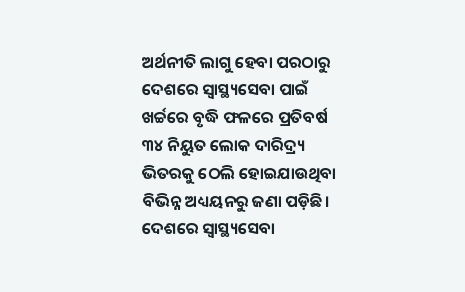ଅର୍ଥନୀତି ଲାଗୁ ହେବା ପରଠାରୁ ଦେଶରେ ସ୍ୱାସ୍ଥ୍ୟସେବା ପାଇଁ ଖର୍ଚ୍ଚରେ ବୃଦ୍ଧି ଫଳରେ ପ୍ରତିବର୍ଷ ୩୪ ନିୟୁତ ଲୋକ ଦାରିଦ୍ର୍ୟ ଭିତରକୁ ଠେଲି ହୋଇଯାଉଥିବା ବିଭିନ୍ନ ଅଧ୍ୟୟନରୁ ଜଣା ପଡ଼ିଛି। ଦେଶରେ ସ୍ୱାସ୍ଥ୍ୟସେବା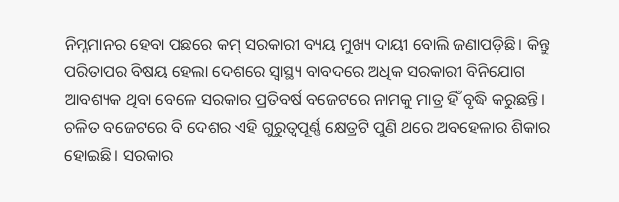ନିମ୍ନମାନର ହେବା ପଛରେ କମ୍ ସରକାରୀ ବ୍ୟୟ ମୁଖ୍ୟ ଦାୟୀ ବୋଲି ଜଣାପଡ଼ିଛି। କିନ୍ତୁ ପରିତାପର ବିଷୟ ହେଲା ଦେଶରେ ସ୍ୱାସ୍ଥ୍ୟ ବାବଦରେ ଅଧିକ ସରକାରୀ ବିନିଯୋଗ ଆବଶ୍ୟକ ଥିବା ବେଳେ ସରକାର ପ୍ରତିବର୍ଷ ବଜେଟରେ ନାମକୁ ମାତ୍ର ହିଁ ବୃଦ୍ଧି କରୁଛନ୍ତି। ଚଳିତ ବଜେଟରେ ବି ଦେଶର ଏହି ଗୁରୁତ୍ୱପୂର୍ଣ୍ଣ କ୍ଷେତ୍ରଟି ପୁଣି ଥରେ ଅବହେଳାର ଶିକାର ହୋଇଛି। ସରକାର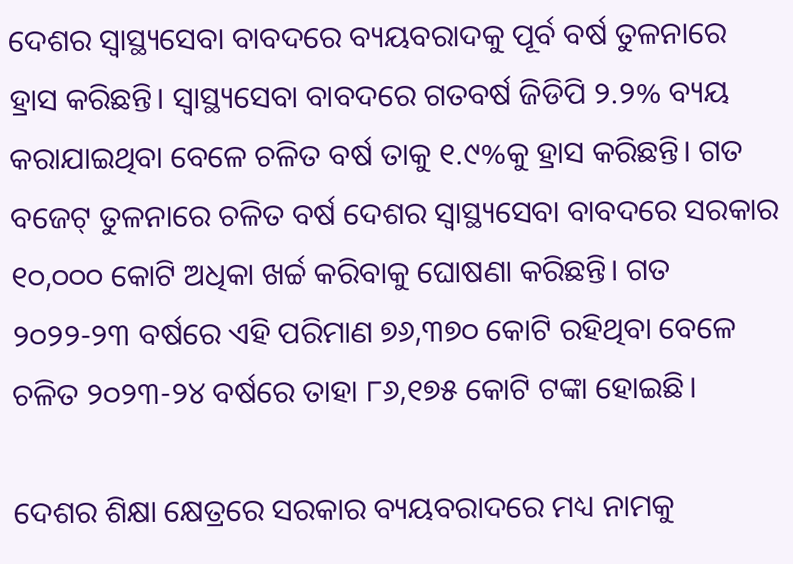ଦେଶର ସ୍ୱାସ୍ଥ୍ୟସେବା ବାବଦରେ ବ୍ୟୟବରାଦକୁ ପୂର୍ବ ବର୍ଷ ତୁଳନାରେ ହ୍ରାସ କରିଛନ୍ତି। ସ୍ୱାସ୍ଥ୍ୟସେବା ବାବଦରେ ଗତବର୍ଷ ଜିଡିପି ୨.୨% ବ୍ୟୟ କରାଯାଇଥିବା ବେଳେ ଚଳିତ ବର୍ଷ ତାକୁ ୧.୯%କୁ ହ୍ରାସ କରିଛନ୍ତି। ଗତ ବଜେଟ୍ ତୁଳନାରେ ଚଳିତ ବର୍ଷ ଦେଶର ସ୍ୱାସ୍ଥ୍ୟସେବା ବାବଦରେ ସରକାର ୧୦,୦୦୦ କୋଟି ଅଧିକା ଖର୍ଚ୍ଚ କରିବାକୁ ଘୋଷଣା କରିଛନ୍ତି। ଗତ ୨୦୨୨-୨୩ ବର୍ଷରେ ଏହି ପରିମାଣ ୭୬,୩୭୦ କୋଟି ରହିଥିବା ବେଳେ ଚଳିତ ୨୦୨୩-୨୪ ବର୍ଷରେ ତାହା ୮୬,୧୭୫ କୋଟି ଟଙ୍କା ହୋଇଛି।

ଦେଶର ଶିକ୍ଷା କ୍ଷେତ୍ରରେ ସରକାର ବ୍ୟୟବରାଦରେ ମଧ୍ୟ ନାମକୁ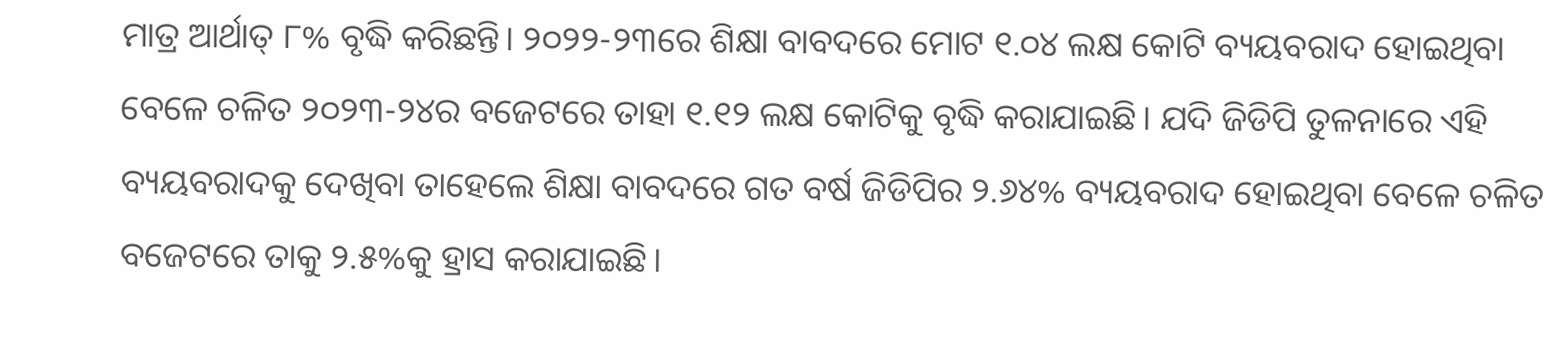ମାତ୍ର ଆର୍ଥାତ୍ ୮% ବୃଦ୍ଧି କରିଛନ୍ତି। ୨୦୨୨-୨୩ରେ ଶିକ୍ଷା ବାବଦରେ ମୋଟ ୧.୦୪ ଲକ୍ଷ କୋଟି ବ୍ୟୟବରାଦ ହୋଇଥିବା ବେଳେ ଚଳିତ ୨୦୨୩-୨୪ର ବଜେଟରେ ତାହା ୧.୧୨ ଲକ୍ଷ କୋଟିକୁ ବୃଦ୍ଧି କରାଯାଇଛି। ଯଦି ଜିଡିପି ତୁଳନାରେ ଏହି ବ୍ୟୟବରାଦକୁ ଦେଖିବା ତାହେଲେ ଶିକ୍ଷା ବାବଦରେ ଗତ ବର୍ଷ ଜିଡିପିର ୨.୬୪% ବ୍ୟୟବରାଦ ହୋଇଥିବା ବେଳେ ଚଳିତ ବଜେଟରେ ତାକୁ ୨.୫%କୁ ହ୍ରାସ କରାଯାଇଛି।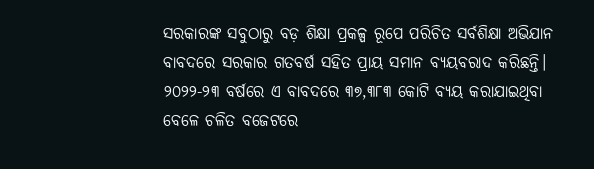ସରକାରଙ୍କ ସବୁଠାରୁ ବଡ଼ ଶିକ୍ଷା ପ୍ରକଳ୍ପ ରୂପେ ପରିଚିତ ସର୍ବଶିକ୍ଷା ଅଭିଯାନ ବାବଦରେ ସରକାର ଗତବର୍ଷ ସହିତ ପ୍ରାୟ ସମାନ ବ୍ୟୟବରାଦ କରିଛନ୍ତି। ୨୦୨୨-୨୩ ବର୍ଷରେ ଏ ବାବଦରେ ୩୭,୩୮୩ କୋଟି ବ୍ୟୟ କରାଯାଇଥିବା ବେଳେ ଚଳିତ ବଜେଟରେ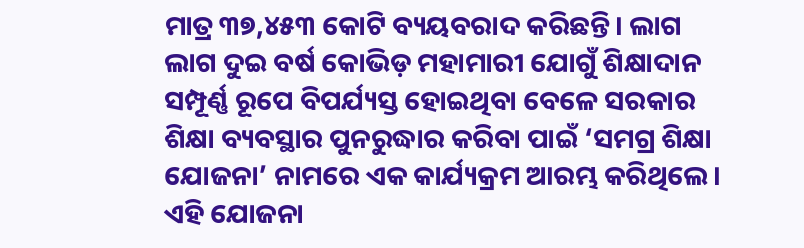ମାତ୍ର ୩୭,୪୫୩ କୋଟି ବ୍ୟୟବରାଦ କରିଛନ୍ତି। ଲାଗ ଲାଗ ଦୁଇ ବର୍ଷ କୋଭିଡ଼ ମହାମାରୀ ଯୋଗୁଁ ଶିକ୍ଷାଦାନ ସମ୍ପୂର୍ଣ୍ଣ ରୂପେ ବିପର୍ଯ୍ୟସ୍ତ ହୋଇଥିବା ବେଳେ ସରକାର ଶିକ୍ଷା ବ୍ୟବସ୍ଥାର ପୁନରୁଦ୍ଧାର କରିବା ପାଇଁ ‘ସମଗ୍ର ଶିକ୍ଷା ଯୋଜନା’ ନାମରେ ଏକ କାର୍ଯ୍ୟକ୍ରମ ଆରମ୍ଭ କରିଥିଲେ। ଏହି ଯୋଜନା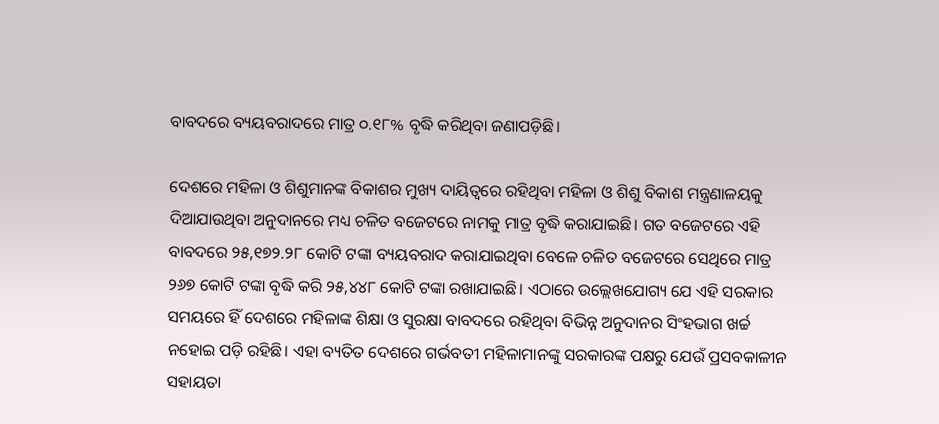ବାବଦରେ ବ୍ୟୟବରାଦରେ ମାତ୍ର ୦.୧୮% ବୃଦ୍ଧି କରିଥିବା ଜଣାପଡ଼ିଛି।

ଦେଶରେ ମହିଳା ଓ ଶିଶୁମାନଙ୍କ ବିକାଶର ମୁଖ୍ୟ ଦାୟିତ୍ୱରେ ରହିଥିବା ମହିଳା ଓ ଶିଶୁ ବିକାଶ ମନ୍ତ୍ରଣାଳୟକୁ ଦିଆଯାଉଥିବା ଅନୁଦାନରେ ମଧ୍ୟ ଚଳିତ ବଜେଟରେ ନାମକୁ ମାତ୍ର ବୃଦ୍ଧି କରାଯାଇଛି। ଗତ ବଜେଟରେ ଏହି ବାବଦରେ ୨୫,୧୭୨.୨୮ କୋଟି ଟଙ୍କା ବ୍ୟୟବରାଦ କରାଯାଇଥିବା ବେଳେ ଚଳିତ ବଜେଟରେ ସେଥିରେ ମାତ୍ର ୨୬୭ କୋଟି ଟଙ୍କା ବୃଦ୍ଧି କରି ୨୫,୪୪୮ କୋଟି ଟଙ୍କା ରଖାଯାଇଛି। ଏଠାରେ ଉଲ୍ଲେଖଯୋଗ୍ୟ ଯେ ଏହି ସରକାର ସମୟରେ ହିଁ ଦେଶରେ ମହିଳାଙ୍କ ଶିକ୍ଷା ଓ ସୁରକ୍ଷା ବାବଦରେ ରହିଥିବା ବିଭିନ୍ନ ଅନୁଦାନର ସିଂହଭାଗ ଖର୍ଚ୍ଚ ନହୋଇ ପଡ଼ି ରହିଛି। ଏହା ବ୍ୟତିତ ଦେଶରେ ଗର୍ଭବତୀ ମହିଳାମାନଙ୍କୁ ସରକାରଙ୍କ ପକ୍ଷରୁ ଯେଉଁ ପ୍ରସବକାଳୀନ ସହାୟତା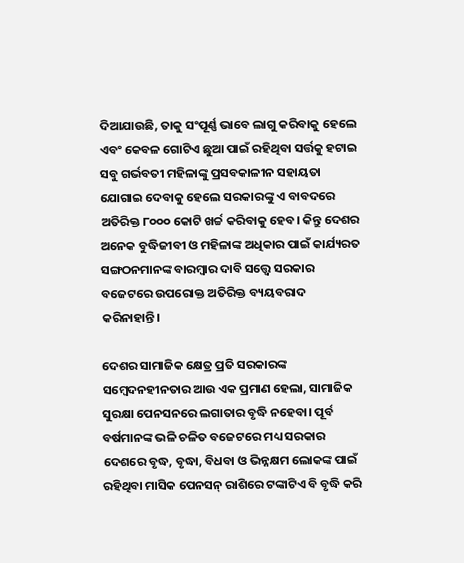ଦିଆଯାଉଛି, ତାକୁ ସଂପୂର୍ଣ୍ଣ ଭାବେ ଲାଗୁ କରିବାକୁ ହେଲେ ଏବଂ କେବଳ ଗୋଟିଏ ଛୁଆ ପାଇଁ ରହିଥିବା ସର୍ତ୍ତକୁ ହଟାଇ ସବୁ ଗର୍ଭବତୀ ମହିଳାଙ୍କୁ ପ୍ରସବକାଳୀନ ସହାୟତା ଯୋଗାଇ ଦେବାକୁ ହେଲେ ସରକାରଙ୍କୁ ଏ ବାବଦରେ ଅତିରିକ୍ତ ୮୦୦୦ କୋଟି ଖର୍ଚ୍ଚ କରିବାକୁ ହେବ। କିନ୍ତୁ ଦେଶର ଅନେକ ବୁଦ୍ଧିଜୀବୀ ଓ ମହିଳାଙ୍କ ଅଧିକାର ପାଇଁ କାର୍ଯ୍ୟରତ ସଙ୍ଗଠନମାନଙ୍କ ବାରମ୍ବାର ଦାବି ସତ୍ତ୍ୱେ ସରକାର ବଜେଟରେ ଉପରୋକ୍ତ ଅତିରିକ୍ତ ବ୍ୟୟବରାଦ କରିନାହାନ୍ତି।

ଦେଶର ସାମାଜିକ କ୍ଷେତ୍ର ପ୍ରତି ସରକାରଙ୍କ ସମ୍ବେଦନହୀନତାର ଆଉ ଏକ ପ୍ରମାଣ ହେଲା, ସାମାଜିକ ସୁରକ୍ଷା ପେନସନରେ ଲଗାତାର ବୃଦ୍ଧି ନହେବା। ପୂର୍ବ ବର୍ଷମାନଙ୍କ ଭଳି ଚଳିତ ବଜେଟରେ ମଧ୍ୟ ସରକାର ଦେଶରେ ବୃଦ୍ଧ, ବୃଦ୍ଧା, ବିଧବା ଓ ଭିନ୍ନକ୍ଷମ ଲୋକଙ୍କ ପାଇଁ ରହିଥିବା ମାସିକ ପେନସନ୍ ରାଶିରେ ଟଙ୍କାଟିଏ ବି ବୃଦ୍ଧି କରି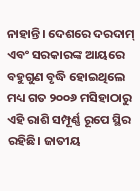ନାହାନ୍ତି। ଦେଶରେ ଦରଦାମ୍ ଏବଂ ସରକାରଙ୍କ ଆୟରେ ବହୁଗୁଣ ବୃଦ୍ଧି ହୋଇଥିଲେ ମଧ୍ୟ ଗତ ୨୦୦୬ ମସିହାଠାରୁ ଏହି ରାଶି ସମ୍ପୂର୍ଣ୍ଣ ରୂପେ ସ୍ଥିର ରହିଛି। ଜାତୀୟ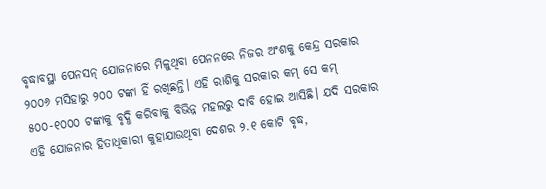ବୃଦ୍ଧାବସ୍ଥା ପେନସନ୍ ଯୋଜନାରେ ମିଳୁଥିବା ପେନନରେ ନିଜର ଅଂଶକୁ କେନ୍ଦ୍ର ସରକାର ୨୦୦୬ ମସିହାରୁ ୨୦୦ ଟଙ୍କା ହିଁ ରଖିଛନ୍ତି। ଏହି ରାଶିକୁ ସରକାର କମ୍ ସେ କମ୍ ୫୦୦-୧୦୦୦ ଟଙ୍କାକୁ ବୃଦ୍ଧି କରିବାକୁ ବିଭିନ୍ନ ମହଲରୁ ଦାବି ହୋଇ ଆସିଛି। ଯଦି ସରକାର ଏହି ଯୋଜନାର ହିତାଧିକାରୀ କୁହାଯାଉଥିବା ଦେଶର ୨.୧ କୋଟି ବୃଦ୍ଧ,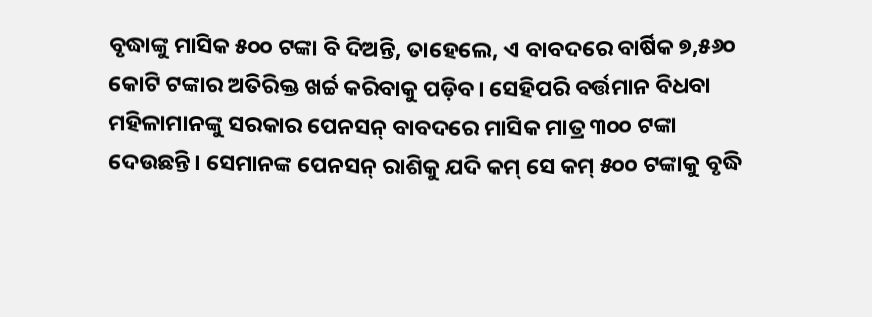ବୃଦ୍ଧାଙ୍କୁ ମାସିକ ୫୦୦ ଟଙ୍କା ବି ଦିଅନ୍ତି, ତାହେଲେ, ଏ ବାବଦରେ ବାର୍ଷିକ ୭,୫୬୦ କୋଟି ଟଙ୍କାର ଅତିରିକ୍ତ ଖର୍ଚ୍ଚ କରିବାକୁ ପଡ଼ିବ। ସେହିପରି ବର୍ତ୍ତମାନ ବିଧବା ମହିଳାମାନଙ୍କୁ ସରକାର ପେନସନ୍ ବାବଦରେ ମାସିକ ମାତ୍ର ୩୦୦ ଟଙ୍କା ଦେଉଛନ୍ତି। ସେମାନଙ୍କ ପେନସନ୍ ରାଶିକୁ ଯଦି କମ୍ ସେ କମ୍ ୫୦୦ ଟଙ୍କାକୁ ବୃଦ୍ଧି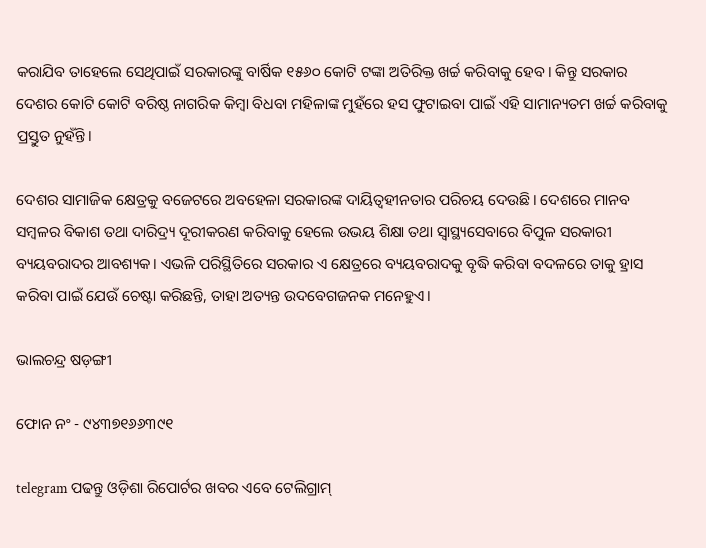କରାଯିବ ତାହେଲେ ସେଥିପାଇଁ ସରକାରଙ୍କୁ ବାର୍ଷିକ ୧୫୬୦ କୋଟି ଟଙ୍କା ଅତିରିକ୍ତ ଖର୍ଚ୍ଚ କରିବାକୁ ହେବ। କିନ୍ତୁ ସରକାର ଦେଶର କୋଟି କୋଟି ବରିଷ୍ଠ ନାଗରିକ କିମ୍ବା ବିଧବା ମହିଳାଙ୍କ ମୁହଁରେ ହସ ଫୁଟାଇବା ପାଇଁ ଏହି ସାମାନ୍ୟତମ ଖର୍ଚ୍ଚ କରିବାକୁ ପ୍ରସ୍ତୁତ ନୁହଁନ୍ତି।

ଦେଶର ସାମାଜିକ କ୍ଷେତ୍ରକୁ ବଜେଟରେ ଅବହେଳା ସରକାରଙ୍କ ଦାୟିତ୍ୱହୀନତାର ପରିଚୟ ଦେଉଛି। ଦେଶରେ ମାନବ ସମ୍ବଳର ବିକାଶ ତଥା ଦାରିଦ୍ର୍ୟ ଦୂରୀକରଣ କରିବାକୁ ହେଲେ ଉଭୟ ଶିକ୍ଷା ତଥା ସ୍ୱାସ୍ଥ୍ୟସେବାରେ ବିପୁଳ ସରକାରୀ ବ୍ୟୟବରାଦର ଆବଶ୍ୟକ। ଏଭଳି ପରିସ୍ଥିତିରେ ସରକାର ଏ କ୍ଷେତ୍ରରେ ବ୍ୟୟବରାଦକୁ ବୃଦ୍ଧି କରିବା ବଦଳରେ ତାକୁ ହ୍ରାସ କରିବା ପାଇଁ ଯେଉଁ ଚେଷ୍ଟା କରିଛନ୍ତି, ତାହା ଅତ୍ୟନ୍ତ ଉଦବେଗଜନକ ମନେହୁଏ।

ଭାଲଚନ୍ଦ୍ର ଷଡ଼ଙ୍ଗୀ

ଫୋନ ନଂ - ୯୪୩୭୧୬୬୩୯୧

telegram ପଢନ୍ତୁ ଓଡ଼ିଶା ରିପୋର୍ଟର ଖବର ଏବେ ଟେଲିଗ୍ରାମ୍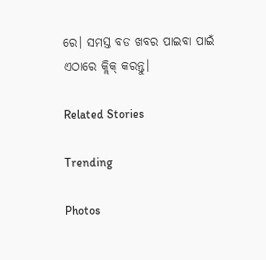ରେ। ସମସ୍ତ ବଡ ଖବର ପାଇବା ପାଇଁ ଏଠାରେ କ୍ଲିକ୍ କରନ୍ତୁ।

Related Stories

Trending

Photos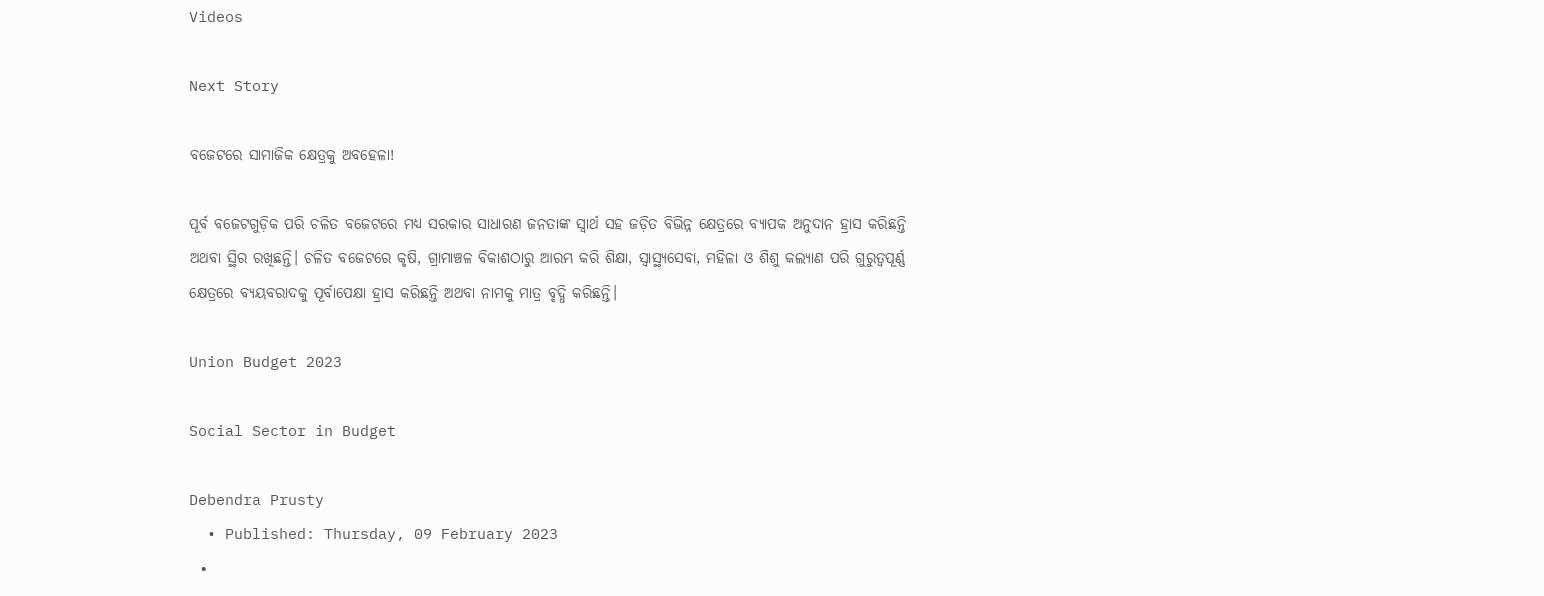Videos

Next Story

ବଜେଟରେ ସାମାଜିକ କ୍ଷେତ୍ରକୁ ଅବହେଳା!

ପୂର୍ବ ବଜେଟଗୁଡ଼ିକ ପରି ଚଳିତ ବଜେଟରେ ମଧ୍ୟ ସରକାର ସାଧାରଣ ଜନତାଙ୍କ ସ୍ୱାର୍ଥ ସହ ଜଡ଼ିତ ବିଭିନ୍ନ କ୍ଷେତ୍ରରେ ବ୍ୟାପକ ଅନୁଦାନ ହ୍ରାସ କରିଛନ୍ତି ଅଥବା ସ୍ଥିର ରଖିଛନ୍ତି। ଚଳିତ ବଜେଟରେ କୃଷି, ଗ୍ରାମାଞ୍ଚଳ ବିକାଶଠାରୁ ଆରମ୍ଭ କରି ଶିକ୍ଷା, ସ୍ୱାସ୍ଥ୍ୟସେବା, ମହିଳା ଓ ଶିଶୁ କଲ୍ୟାଣ ପରି ଗୁରୁତ୍ୱପୂର୍ଣ୍ଣ କ୍ଷେତ୍ରରେ ବ୍ୟୟବରାଦକୁ ପୂର୍ବାପେକ୍ଷା ହ୍ରାସ କରିଛନ୍ତି ଅଥବା ନାମକୁ ମାତ୍ର ବୃଦ୍ଧି କରିଛନ୍ତି।

Union Budget 2023

Social Sector in Budget

Debendra Prusty
  • Published: Thursday, 09 February 2023
  •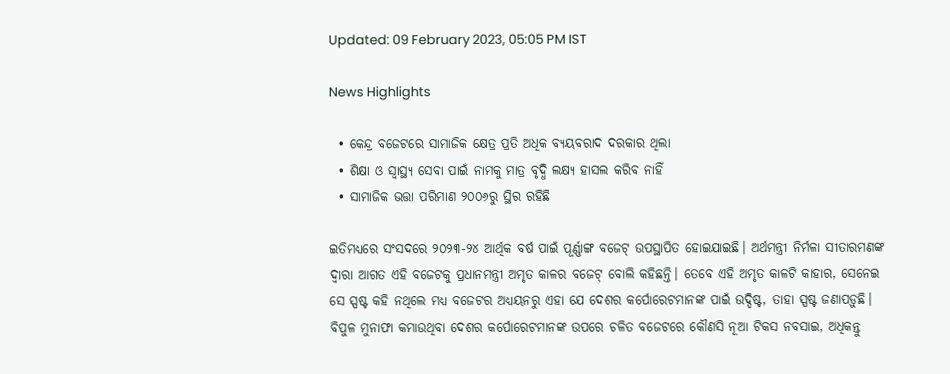Updated: 09 February 2023, 05:05 PM IST

News Highlights

  • କେନ୍ଦ୍ର ବଜେଟରେ ସାମାଜିକ କ୍ଷେତ୍ର ପ୍ରତି ଅଧିକ ବ୍ୟୟବରାଦ ଦରକାର ଥିଲା
  • ଶିକ୍ଷା ଓ ସ୍ୱାସ୍ଥ୍ୟ ସେବା ପାଇଁ ନାମକୁ ମାତ୍ର ବୃଦ୍ଧି ଲକ୍ଷ୍ୟ ହାସଲ କରିବ ନାହିଁ
  • ସାମାଜିକ ଭତ୍ତା ପରିମାଣ ୨୦୦୬ରୁ ସ୍ଥିର ରହିଛି

ଇତିମଧ୍ୟରେ ସଂସଦରେ ୨୦୨୩-୨୪ ଆର୍ଥିକ ବର୍ଷ ପାଇଁ ପୂର୍ଣ୍ଣାଙ୍ଗ ବଜେଟ୍ ଉପସ୍ଥାପିତ ହୋଇଯାଇଛି। ଅର୍ଥମନ୍ତ୍ରୀ ନିର୍ମଳା ସୀତାରମଣଙ୍କ ଦ୍ୱାରା ଆଗତ ଏହି ବଜେଟକୁ ପ୍ରଧାନମନ୍ତ୍ରୀ ଅମୃତ କାଳର ବଜେଟ୍ ବୋଲି କହିଛନ୍ତି। ତେବେ ଏହି ଅମୃତ କାଳଟି କାହାର, ସେନେଇ ସେ ସ୍ପଷ୍ଟ କହି ନଥିଲେ ମଧ୍ୟ ବଜେଟର ଅଧ୍ୟୟନରୁ ଏହା ଯେ ଦେଶର କର୍ପୋରେଟମାନଙ୍କ ପାଇଁ ଉଦ୍ଦିଷ୍ଟ, ତାହା ସ୍ପଷ୍ଟ ଜଣାପଡ଼ୁଛି। ବିପୁଳ ମୁନାଫା କମାଉଥିବା ଦେଶର କର୍ପୋରେଟମାନଙ୍କ ଉପରେ ଚଳିତ ବଜେଟରେ କୌଣସି ନୂଆ ଟିକସ ନବସାଇ, ଅଧିକନ୍ତୁ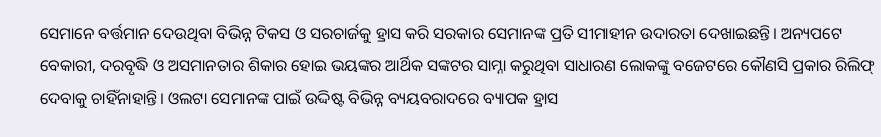ସେମାନେ ବର୍ତ୍ତମାନ ଦେଉଥିବା ବିଭିନ୍ନ ଟିକସ ଓ ସରଚାର୍ଜକୁ ହ୍ରାସ କରି ସରକାର ସେମାନଙ୍କ ପ୍ରତି ସୀମାହୀନ ଉଦାରତା ଦେଖାଇଛନ୍ତି। ଅନ୍ୟପଟେ ବେକାରୀ, ଦରବୃଦ୍ଧି ଓ ଅସମାନତାର ଶିକାର ହୋଇ ଭୟଙ୍କର ଆର୍ଥିକ ସଙ୍କଟର ସାମ୍ନା କରୁଥିବା ସାଧାରଣ ଲୋକଙ୍କୁ ବଜେଟରେ କୌଣସି ପ୍ରକାର ରିଲିଫ୍ ଦେବାକୁ ଚାହିଁନାହାନ୍ତି। ଓଲଟା ସେମାନଙ୍କ ପାଇଁ ଉଦ୍ଦିଷ୍ଟ ବିଭିନ୍ନ ବ୍ୟୟବରାଦରେ ବ୍ୟାପକ ହ୍ରାସ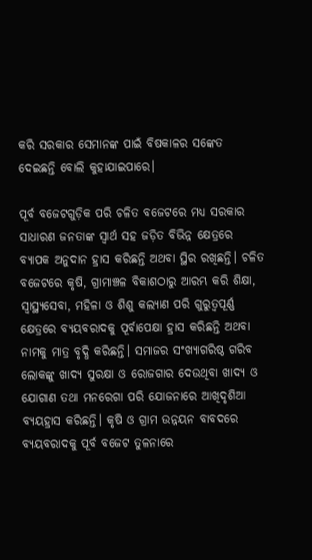କରି ସରକାର ସେମାନଙ୍କ ପାଇଁ ବିଷକାଳର ସଙ୍କେତ ଦେଇଛନ୍ତି ବୋଲି କୁହାଯାଇପାରେ।

ପୂର୍ବ ବଜେଟଗୁଡ଼ିକ ପରି ଚଳିତ ବଜେଟରେ ମଧ୍ୟ ସରକାର ସାଧାରଣ ଜନତାଙ୍କ ସ୍ୱାର୍ଥ ସହ ଜଡ଼ିତ ବିଭିନ୍ନ କ୍ଷେତ୍ରରେ ବ୍ୟାପକ ଅନୁଦାନ ହ୍ରାସ କରିଛନ୍ତି ଅଥବା ସ୍ଥିର ରଖିଛନ୍ତି। ଚଳିତ ବଜେଟରେ କୃଷି, ଗ୍ରାମାଞ୍ଚଳ ବିକାଶଠାରୁ ଆରମ୍ଭ କରି ଶିକ୍ଷା, ସ୍ୱାସ୍ଥ୍ୟସେବା, ମହିଳା ଓ ଶିଶୁ କଲ୍ୟାଣ ପରି ଗୁରୁତ୍ୱପୂର୍ଣ୍ଣ କ୍ଷେତ୍ରରେ ବ୍ୟୟବରାଦକୁ ପୂର୍ବାପେକ୍ଷା ହ୍ରାସ କରିଛନ୍ତି ଅଥବା ନାମକୁ ମାତ୍ର ବୃଦ୍ଧି କରିଛନ୍ତି। ସମାଜର ସଂଖ୍ୟାଗରିଷ୍ଠ ଗରିବ ଲୋକଙ୍କୁ ଖାଦ୍ୟ ସୁରକ୍ଷା ଓ ରୋଜଗାର ଦେଉଥିବା ଖାଦ୍ୟ ଓ ଯୋଗାଣ ତଥା ମନରେଗା ପରି ଯୋଜନାରେ ଆଖିଦୃଶିଆ ବ୍ୟୟହ୍ରାସ କରିଛନ୍ତି। କୃଷି ଓ ଗ୍ରାମ ଉନ୍ନୟନ ବାବଦରେ ବ୍ୟୟବରାଦକୁ ପୂର୍ବ ବଜେଟ ତୁଳନାରେ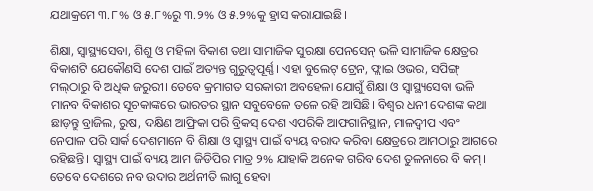ଯଥାକ୍ରମେ ୩.୮% ଓ ୫.୮%ରୁ ୩.୨% ଓ ୫.୨%କୁ ହ୍ରାସ କରାଯାଇଛି।

ଶିକ୍ଷା, ସ୍ୱାସ୍ଥ୍ୟସେବା, ଶିଶୁ ଓ ମହିଳା ବିକାଶ ତଥା ସାମାଜିକ ସୁରକ୍ଷା ପେନସେନ୍ ଭଳି ସାମାଜିକ କ୍ଷେତ୍ରର ବିକାଶଟି ଯେକୌଣସି ଦେଶ ପାଇଁ ଅତ୍ୟନ୍ତ ଗୁରୁତ୍ୱପୂର୍ଣ୍ଣ। ଏହା ବୁଲେଟ୍ ଟ୍ରେନ, ଫ୍ଲାଇ ଓଭର, ସପିଙ୍ଗ୍ ମଲ୍‌ଠାରୁ ବି ଅଧିକ ଜରୁରୀ। ତେବେ କ୍ରମାଗତ ସରକାରୀ ଅବହେଳା ଯୋଗୁଁ ଶିକ୍ଷା ଓ ସ୍ୱାସ୍ଥ୍ୟସେବା ଭଳି ମାନବ ବିକାଶର ସୂଚକାଙ୍କରେ ଭାରତର ସ୍ଥାନ ସବୁବେଳେ ତଳେ ରହି ଆସିଛି। ବିଶ୍ୱର ଧନୀ ଦେଶଙ୍କ କଥା ଛାଡ଼ନ୍ତୁ ବ୍ରାଜିଲ, ରୁଷ, ଦକ୍ଷିଣ ଆଫ୍ରିକା ପରି ବ୍ରିକସ୍ ଦେଶ ଏପରିକି ଆଫଗାନିସ୍ଥାନ, ମାଳଦ୍ୱୀପ ଏବଂ ନେପାଳ ପରି ସାର୍କ ଦେଶମାନେ ବି ଶିକ୍ଷା ଓ ସ୍ୱାସ୍ଥ୍ୟ ପାଇଁ ବ୍ୟୟ ବରାଦ କରିବା କ୍ଷେତ୍ରରେ ଆମଠାରୁ ଆଗରେ ରହିଛନ୍ତି। ସ୍ୱାସ୍ଥ୍ୟ ପାଇଁ ବ୍ୟୟ ଆମ ଜିଡିପିର ମାତ୍ର ୨% ଯାହାକି ଅନେକ ଗରିବ ଦେଶ ତୁଳନାରେ ବି କମ୍। ତେବେ ଦେଶରେ ନବ ଉଦାର ଅର୍ଥନୀତି ଲାଗୁ ହେବା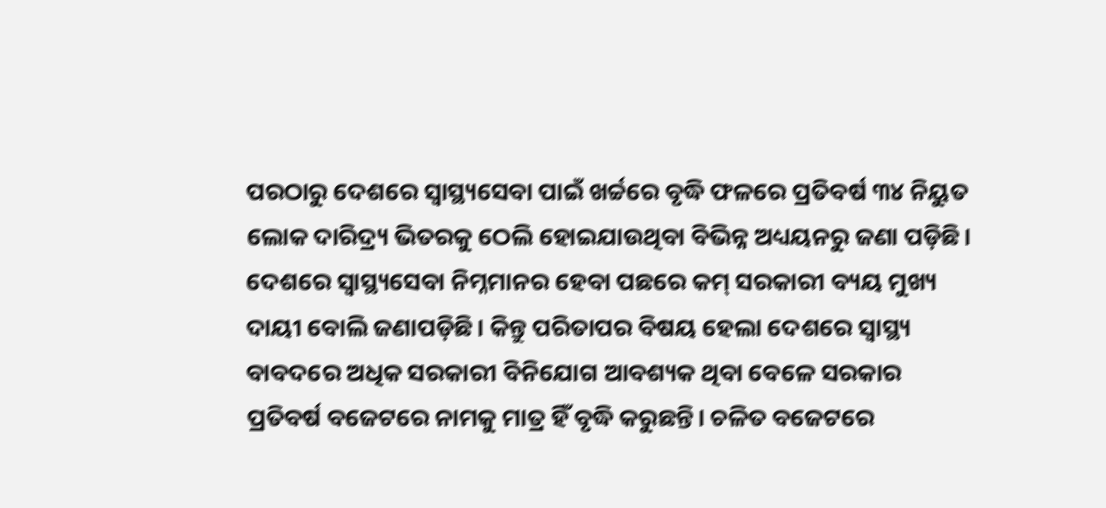ପରଠାରୁ ଦେଶରେ ସ୍ୱାସ୍ଥ୍ୟସେବା ପାଇଁ ଖର୍ଚ୍ଚରେ ବୃଦ୍ଧି ଫଳରେ ପ୍ରତିବର୍ଷ ୩୪ ନିୟୁତ ଲୋକ ଦାରିଦ୍ର୍ୟ ଭିତରକୁ ଠେଲି ହୋଇଯାଉଥିବା ବିଭିନ୍ନ ଅଧ୍ୟୟନରୁ ଜଣା ପଡ଼ିଛି। ଦେଶରେ ସ୍ୱାସ୍ଥ୍ୟସେବା ନିମ୍ନମାନର ହେବା ପଛରେ କମ୍ ସରକାରୀ ବ୍ୟୟ ମୁଖ୍ୟ ଦାୟୀ ବୋଲି ଜଣାପଡ଼ିଛି। କିନ୍ତୁ ପରିତାପର ବିଷୟ ହେଲା ଦେଶରେ ସ୍ୱାସ୍ଥ୍ୟ ବାବଦରେ ଅଧିକ ସରକାରୀ ବିନିଯୋଗ ଆବଶ୍ୟକ ଥିବା ବେଳେ ସରକାର ପ୍ରତିବର୍ଷ ବଜେଟରେ ନାମକୁ ମାତ୍ର ହିଁ ବୃଦ୍ଧି କରୁଛନ୍ତି। ଚଳିତ ବଜେଟରେ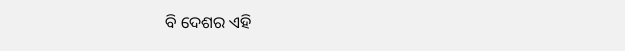ବି ଦେଶର ଏହି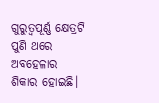ଗୁରୁତ୍ୱପୂର୍ଣ୍ଣ କ୍ଷେତ୍ରଟି ପୁଣି ଥରେ ଅବହେଳାର ଶିକାର ହୋଇଛି।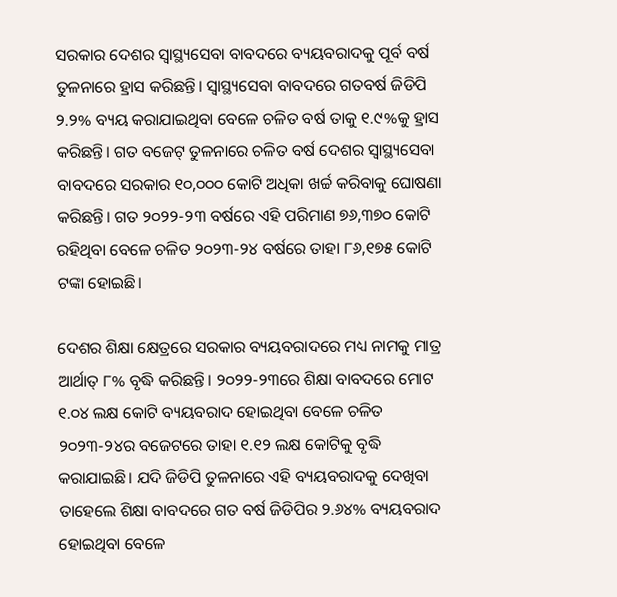ସରକାର ଦେଶର ସ୍ୱାସ୍ଥ୍ୟସେବା ବାବଦରେ ବ୍ୟୟବରାଦକୁ ପୂର୍ବ ବର୍ଷ ତୁଳନାରେ ହ୍ରାସ କରିଛନ୍ତି। ସ୍ୱାସ୍ଥ୍ୟସେବା ବାବଦରେ ଗତବର୍ଷ ଜିଡିପି ୨.୨% ବ୍ୟୟ କରାଯାଇଥିବା ବେଳେ ଚଳିତ ବର୍ଷ ତାକୁ ୧.୯%କୁ ହ୍ରାସ କରିଛନ୍ତି। ଗତ ବଜେଟ୍ ତୁଳନାରେ ଚଳିତ ବର୍ଷ ଦେଶର ସ୍ୱାସ୍ଥ୍ୟସେବା ବାବଦରେ ସରକାର ୧୦,୦୦୦ କୋଟି ଅଧିକା ଖର୍ଚ୍ଚ କରିବାକୁ ଘୋଷଣା କରିଛନ୍ତି। ଗତ ୨୦୨୨-୨୩ ବର୍ଷରେ ଏହି ପରିମାଣ ୭୬,୩୭୦ କୋଟି ରହିଥିବା ବେଳେ ଚଳିତ ୨୦୨୩-୨୪ ବର୍ଷରେ ତାହା ୮୬,୧୭୫ କୋଟି ଟଙ୍କା ହୋଇଛି।

ଦେଶର ଶିକ୍ଷା କ୍ଷେତ୍ରରେ ସରକାର ବ୍ୟୟବରାଦରେ ମଧ୍ୟ ନାମକୁ ମାତ୍ର ଆର୍ଥାତ୍ ୮% ବୃଦ୍ଧି କରିଛନ୍ତି। ୨୦୨୨-୨୩ରେ ଶିକ୍ଷା ବାବଦରେ ମୋଟ ୧.୦୪ ଲକ୍ଷ କୋଟି ବ୍ୟୟବରାଦ ହୋଇଥିବା ବେଳେ ଚଳିତ ୨୦୨୩-୨୪ର ବଜେଟରେ ତାହା ୧.୧୨ ଲକ୍ଷ କୋଟିକୁ ବୃଦ୍ଧି କରାଯାଇଛି। ଯଦି ଜିଡିପି ତୁଳନାରେ ଏହି ବ୍ୟୟବରାଦକୁ ଦେଖିବା ତାହେଲେ ଶିକ୍ଷା ବାବଦରେ ଗତ ବର୍ଷ ଜିଡିପିର ୨.୬୪% ବ୍ୟୟବରାଦ ହୋଇଥିବା ବେଳେ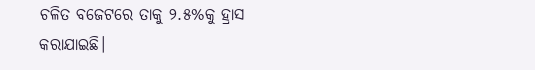ଚଳିତ ବଜେଟରେ ତାକୁ ୨.୫%କୁ ହ୍ରାସ କରାଯାଇଛି।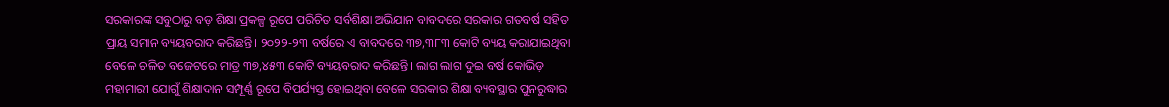ସରକାରଙ୍କ ସବୁଠାରୁ ବଡ଼ ଶିକ୍ଷା ପ୍ରକଳ୍ପ ରୂପେ ପରିଚିତ ସର୍ବଶିକ୍ଷା ଅଭିଯାନ ବାବଦରେ ସରକାର ଗତବର୍ଷ ସହିତ ପ୍ରାୟ ସମାନ ବ୍ୟୟବରାଦ କରିଛନ୍ତି। ୨୦୨୨-୨୩ ବର୍ଷରେ ଏ ବାବଦରେ ୩୭,୩୮୩ କୋଟି ବ୍ୟୟ କରାଯାଇଥିବା ବେଳେ ଚଳିତ ବଜେଟରେ ମାତ୍ର ୩୭,୪୫୩ କୋଟି ବ୍ୟୟବରାଦ କରିଛନ୍ତି। ଲାଗ ଲାଗ ଦୁଇ ବର୍ଷ କୋଭିଡ଼ ମହାମାରୀ ଯୋଗୁଁ ଶିକ୍ଷାଦାନ ସମ୍ପୂର୍ଣ୍ଣ ରୂପେ ବିପର୍ଯ୍ୟସ୍ତ ହୋଇଥିବା ବେଳେ ସରକାର ଶିକ୍ଷା ବ୍ୟବସ୍ଥାର ପୁନରୁଦ୍ଧାର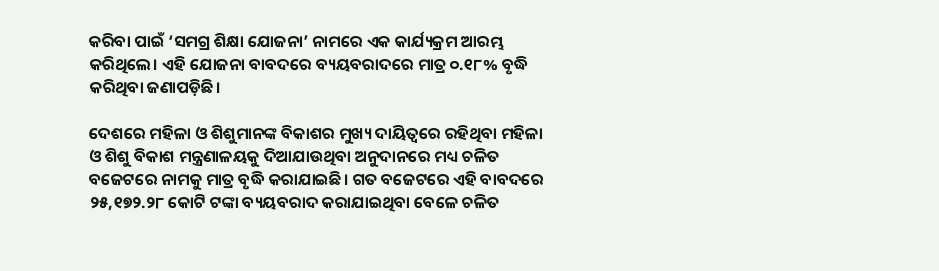କରିବା ପାଇଁ ‘ସମଗ୍ର ଶିକ୍ଷା ଯୋଜନା’ ନାମରେ ଏକ କାର୍ଯ୍ୟକ୍ରମ ଆରମ୍ଭ କରିଥିଲେ। ଏହି ଯୋଜନା ବାବଦରେ ବ୍ୟୟବରାଦରେ ମାତ୍ର ୦.୧୮% ବୃଦ୍ଧି କରିଥିବା ଜଣାପଡ଼ିଛି।

ଦେଶରେ ମହିଳା ଓ ଶିଶୁମାନଙ୍କ ବିକାଶର ମୁଖ୍ୟ ଦାୟିତ୍ୱରେ ରହିଥିବା ମହିଳା ଓ ଶିଶୁ ବିକାଶ ମନ୍ତ୍ରଣାଳୟକୁ ଦିଆଯାଉଥିବା ଅନୁଦାନରେ ମଧ୍ୟ ଚଳିତ ବଜେଟରେ ନାମକୁ ମାତ୍ର ବୃଦ୍ଧି କରାଯାଇଛି। ଗତ ବଜେଟରେ ଏହି ବାବଦରେ ୨୫,୧୭୨.୨୮ କୋଟି ଟଙ୍କା ବ୍ୟୟବରାଦ କରାଯାଇଥିବା ବେଳେ ଚଳିତ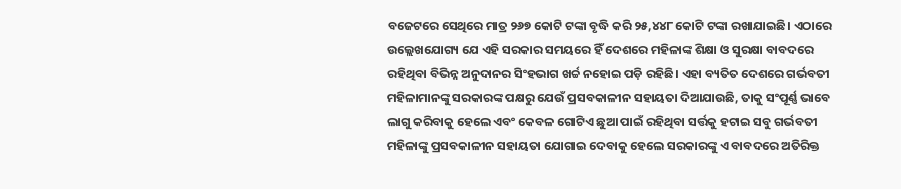ବଜେଟରେ ସେଥିରେ ମାତ୍ର ୨୬୭ କୋଟି ଟଙ୍କା ବୃଦ୍ଧି କରି ୨୫,୪୪୮ କୋଟି ଟଙ୍କା ରଖାଯାଇଛି। ଏଠାରେ ଉଲ୍ଲେଖଯୋଗ୍ୟ ଯେ ଏହି ସରକାର ସମୟରେ ହିଁ ଦେଶରେ ମହିଳାଙ୍କ ଶିକ୍ଷା ଓ ସୁରକ୍ଷା ବାବଦରେ ରହିଥିବା ବିଭିନ୍ନ ଅନୁଦାନର ସିଂହଭାଗ ଖର୍ଚ୍ଚ ନହୋଇ ପଡ଼ି ରହିଛି। ଏହା ବ୍ୟତିତ ଦେଶରେ ଗର୍ଭବତୀ ମହିଳାମାନଙ୍କୁ ସରକାରଙ୍କ ପକ୍ଷରୁ ଯେଉଁ ପ୍ରସବକାଳୀନ ସହାୟତା ଦିଆଯାଉଛି, ତାକୁ ସଂପୂର୍ଣ୍ଣ ଭାବେ ଲାଗୁ କରିବାକୁ ହେଲେ ଏବଂ କେବଳ ଗୋଟିଏ ଛୁଆ ପାଇଁ ରହିଥିବା ସର୍ତ୍ତକୁ ହଟାଇ ସବୁ ଗର୍ଭବତୀ ମହିଳାଙ୍କୁ ପ୍ରସବକାଳୀନ ସହାୟତା ଯୋଗାଇ ଦେବାକୁ ହେଲେ ସରକାରଙ୍କୁ ଏ ବାବଦରେ ଅତିରିକ୍ତ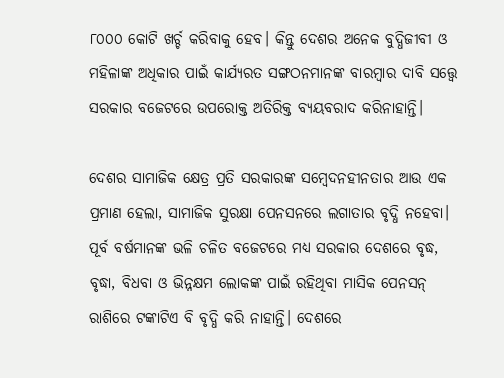୮୦୦୦ କୋଟି ଖର୍ଚ୍ଚ କରିବାକୁ ହେବ। କିନ୍ତୁ ଦେଶର ଅନେକ ବୁଦ୍ଧିଜୀବୀ ଓ ମହିଳାଙ୍କ ଅଧିକାର ପାଇଁ କାର୍ଯ୍ୟରତ ସଙ୍ଗଠନମାନଙ୍କ ବାରମ୍ବାର ଦାବି ସତ୍ତ୍ୱେ ସରକାର ବଜେଟରେ ଉପରୋକ୍ତ ଅତିରିକ୍ତ ବ୍ୟୟବରାଦ କରିନାହାନ୍ତି।

ଦେଶର ସାମାଜିକ କ୍ଷେତ୍ର ପ୍ରତି ସରକାରଙ୍କ ସମ୍ବେଦନହୀନତାର ଆଉ ଏକ ପ୍ରମାଣ ହେଲା, ସାମାଜିକ ସୁରକ୍ଷା ପେନସନରେ ଲଗାତାର ବୃଦ୍ଧି ନହେବା। ପୂର୍ବ ବର୍ଷମାନଙ୍କ ଭଳି ଚଳିତ ବଜେଟରେ ମଧ୍ୟ ସରକାର ଦେଶରେ ବୃଦ୍ଧ, ବୃଦ୍ଧା, ବିଧବା ଓ ଭିନ୍ନକ୍ଷମ ଲୋକଙ୍କ ପାଇଁ ରହିଥିବା ମାସିକ ପେନସନ୍ ରାଶିରେ ଟଙ୍କାଟିଏ ବି ବୃଦ୍ଧି କରି ନାହାନ୍ତି। ଦେଶରେ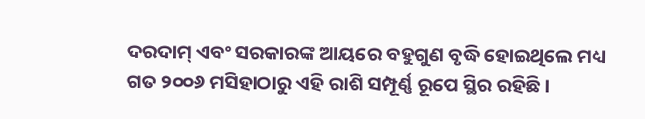ଦରଦାମ୍ ଏବଂ ସରକାରଙ୍କ ଆୟରେ ବହୁଗୁଣ ବୃଦ୍ଧି ହୋଇଥିଲେ ମଧ୍ୟ ଗତ ୨୦୦୬ ମସିହାଠାରୁ ଏହି ରାଶି ସମ୍ପୂର୍ଣ୍ଣ ରୂପେ ସ୍ଥିର ରହିଛି।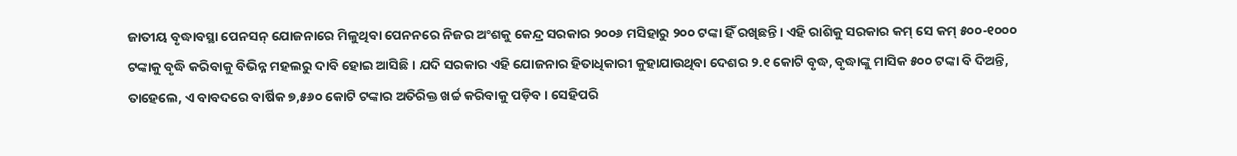ଜାତୀୟ ବୃଦ୍ଧାବସ୍ଥା ପେନସନ୍ ଯୋଜନାରେ ମିଳୁଥିବା ପେନନରେ ନିଜର ଅଂଶକୁ କେନ୍ଦ୍ର ସରକାର ୨୦୦୬ ମସିହାରୁ ୨୦୦ ଟଙ୍କା ହିଁ ରଖିଛନ୍ତି। ଏହି ରାଶିକୁ ସରକାର କମ୍ ସେ କମ୍ ୫୦୦-୧୦୦୦ ଟଙ୍କାକୁ ବୃଦ୍ଧି କରିବାକୁ ବିଭିନ୍ନ ମହଲରୁ ଦାବି ହୋଇ ଆସିଛି। ଯଦି ସରକାର ଏହି ଯୋଜନାର ହିତାଧିକାରୀ କୁହାଯାଉଥିବା ଦେଶର ୨.୧ କୋଟି ବୃଦ୍ଧ, ବୃଦ୍ଧାଙ୍କୁ ମାସିକ ୫୦୦ ଟଙ୍କା ବି ଦିଅନ୍ତି, ତାହେଲେ, ଏ ବାବଦରେ ବାର୍ଷିକ ୭,୫୬୦ କୋଟି ଟଙ୍କାର ଅତିରିକ୍ତ ଖର୍ଚ୍ଚ କରିବାକୁ ପଡ଼ିବ। ସେହିପରି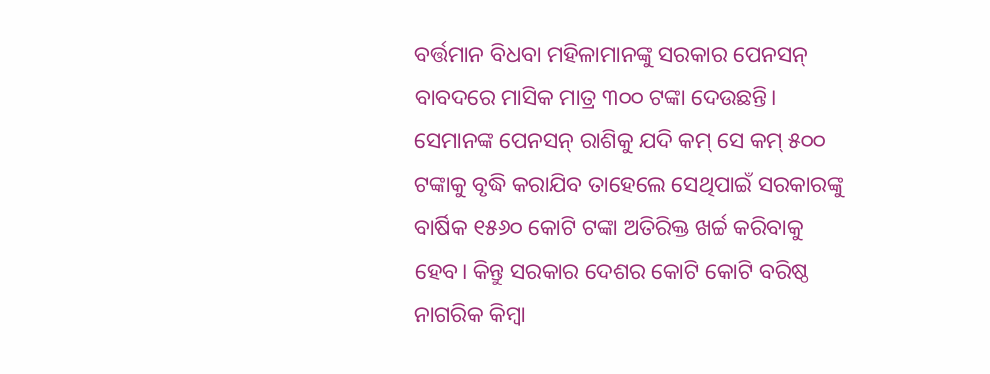ବର୍ତ୍ତମାନ ବିଧବା ମହିଳାମାନଙ୍କୁ ସରକାର ପେନସନ୍ ବାବଦରେ ମାସିକ ମାତ୍ର ୩୦୦ ଟଙ୍କା ଦେଉଛନ୍ତି। ସେମାନଙ୍କ ପେନସନ୍ ରାଶିକୁ ଯଦି କମ୍ ସେ କମ୍ ୫୦୦ ଟଙ୍କାକୁ ବୃଦ୍ଧି କରାଯିବ ତାହେଲେ ସେଥିପାଇଁ ସରକାରଙ୍କୁ ବାର୍ଷିକ ୧୫୬୦ କୋଟି ଟଙ୍କା ଅତିରିକ୍ତ ଖର୍ଚ୍ଚ କରିବାକୁ ହେବ। କିନ୍ତୁ ସରକାର ଦେଶର କୋଟି କୋଟି ବରିଷ୍ଠ ନାଗରିକ କିମ୍ବା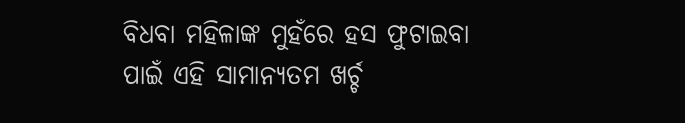ବିଧବା ମହିଳାଙ୍କ ମୁହଁରେ ହସ ଫୁଟାଇବା ପାଇଁ ଏହି ସାମାନ୍ୟତମ ଖର୍ଚ୍ଚ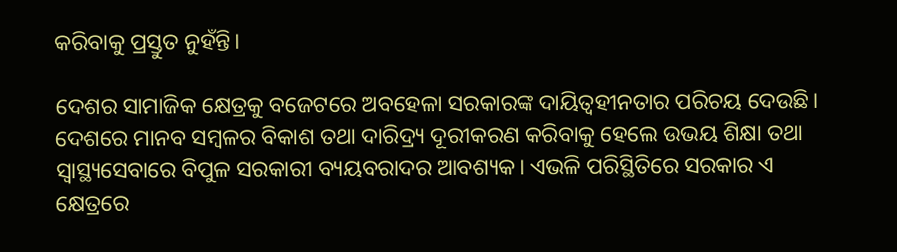କରିବାକୁ ପ୍ରସ୍ତୁତ ନୁହଁନ୍ତି।

ଦେଶର ସାମାଜିକ କ୍ଷେତ୍ରକୁ ବଜେଟରେ ଅବହେଳା ସରକାରଙ୍କ ଦାୟିତ୍ୱହୀନତାର ପରିଚୟ ଦେଉଛି। ଦେଶରେ ମାନବ ସମ୍ବଳର ବିକାଶ ତଥା ଦାରିଦ୍ର୍ୟ ଦୂରୀକରଣ କରିବାକୁ ହେଲେ ଉଭୟ ଶିକ୍ଷା ତଥା ସ୍ୱାସ୍ଥ୍ୟସେବାରେ ବିପୁଳ ସରକାରୀ ବ୍ୟୟବରାଦର ଆବଶ୍ୟକ। ଏଭଳି ପରିସ୍ଥିତିରେ ସରକାର ଏ କ୍ଷେତ୍ରରେ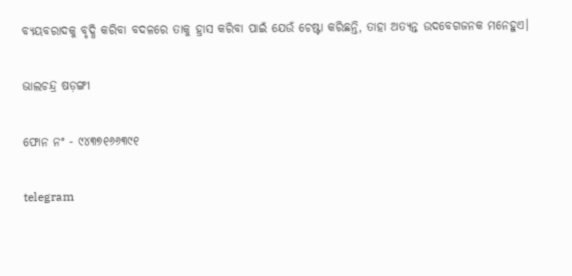ବ୍ୟୟବରାଦକୁ ବୃଦ୍ଧି କରିବା ବଦଳରେ ତାକୁ ହ୍ରାସ କରିବା ପାଇଁ ଯେଉଁ ଚେଷ୍ଟା କରିଛନ୍ତି, ତାହା ଅତ୍ୟନ୍ତ ଉଦବେଗଜନକ ମନେହୁଏ।

ଭାଲଚନ୍ଦ୍ର ଷଡ଼ଙ୍ଗୀ

ଫୋନ ନଂ - ୯୪୩୭୧୬୬୩୯୧

telegram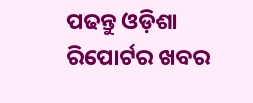ପଢନ୍ତୁ ଓଡ଼ିଶା ରିପୋର୍ଟର ଖବର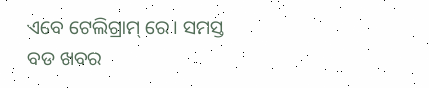ଏବେ ଟେଲିଗ୍ରାମ୍ ରେ। ସମସ୍ତ ବଡ ଖବର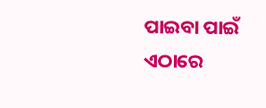ପାଇବା ପାଇଁ ଏଠାରେ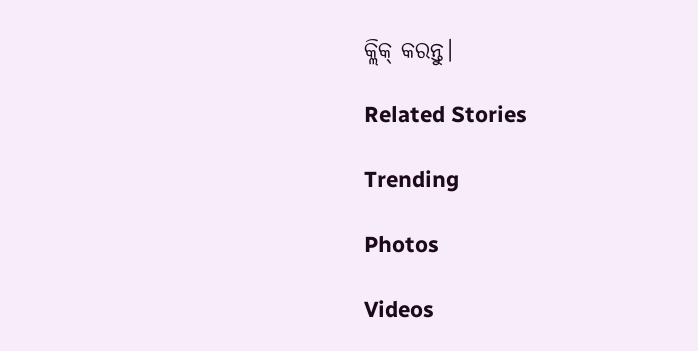କ୍ଲିକ୍ କରନ୍ତୁ।

Related Stories

Trending

Photos

Videos